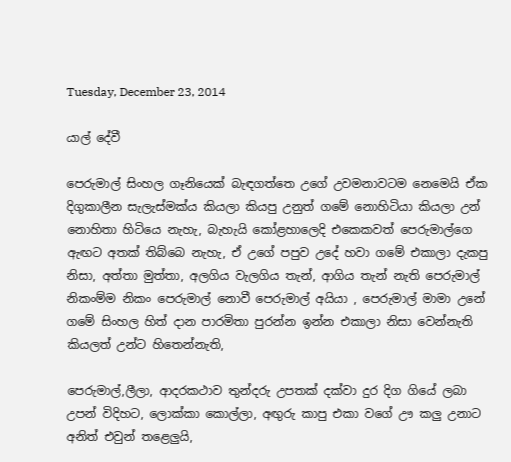Tuesday, December 23, 2014

යාල් දේවී

පෙරුමාල් සිංහල ගෑනියෙක් බැඳගත්තෙ උගේ උවමනාවටම නෙමෙයි ඒක දිගුකාලීන සැලැස්මක්ය කියලා කියපු උනුත් ගමේ නොහිටියා කියලා උන් නොහිතා හිටියෙ නැහැ, බැහැයි කෝළහාලෙදි එකෙකවත් පෙරුමාල්ගෙ ඇඟට අතක් තිබ්බෙ නැහැ, ඒ උගේ පපුව උදේ හවා ගමේ එකාලා දැකපු නිසා, අත්තා මුත්තා, අලගිය වැලගිය තැන්, ආගිය තැන් නැති පෙරුමාල් නිකංම්ම නිකං පෙරුමාල් නොවී පෙරුමාල් අයියා , පෙරුමාල් මාමා උනේ ගමේ සිංහල හිත් දාන පාරමිතා පුරන්න ඉන්න එකාලා නිසා වෙන්නැති කියලත් උන්ට හිතෙන්නැති,

පෙරුමාල්,ලීලා, ආදරකථාව තුන්දරු උපතක් දක්වා දුර දිග ගියේ ලබා උපන් විදිහට, ලොක්කා කොල්ලා, අඟුරු කාපු එකා වගේ ඌ කලු උනාට අනිත් එවුන් තළෙලුයි,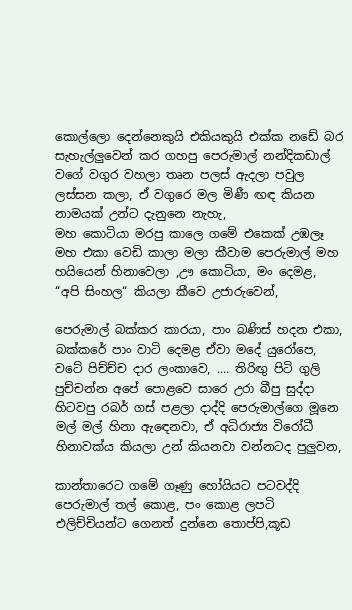කොල්ලො දෙන්නෙකුයි එකියකුයි එක්ක නඩේ බර සැහැල්ලුවෙන් කර ගහපු පෙරුමාල් නන්දිකඩාල් වගේ වගුර වහලා තෘන පලස් ඇදලා පවුල ලස්සන කලා, ඒ වගුරෙ මල මිණී ඟඳ කියන නාමයක් උන්ට දැනුනෙ නැහැ,
මහ කොටියා මරපු කාලෙ ගමේ එකෙක් උඹලෑ මහ එකා වෙඩි කාලා මලා කීවාම පෙරුමාල් මහ හයියෙන් හිනාවෙලා ,ඌ කොටියා, මං දෙමළ, “අපි සිංහල“ කියලා කීවෙ උජාරුවෙන්,

පෙරුමාල් බක්කර කාරයා, පාං බණිස් හදන එකා, බක්කරේ පාං වාටි දෙමළ ඒවා මදේ යුරෝපෙ, වටේ පිච්ච්ච දාර ලංකාවෙ, .... තිරිඟු පිටි ගුලි පුච්චන්න අපේ පොළවෙ සාරෙ උරා බීපු සුද්දා හිටවපු රබර් ගස් පළලා දාද්දි පෙරුමාල්ගෙ මූනෙ මල් මල් හිනා ඇඳෙනවා, ඒ අධිරාජ්‍ය විරෝධී හිනාවක්ය කියලා උන් කියනවා වන්නටද පුලුවන,

කාන්තාරෙට ගමේ ගෑණු හෝයියට පටවද්දි පෙරුමාල් තල් කොළ, පං කොළ ලපටි එලිච්චියන්ට ගෙනත් දුන්නෙ තොප්පි,කූඩ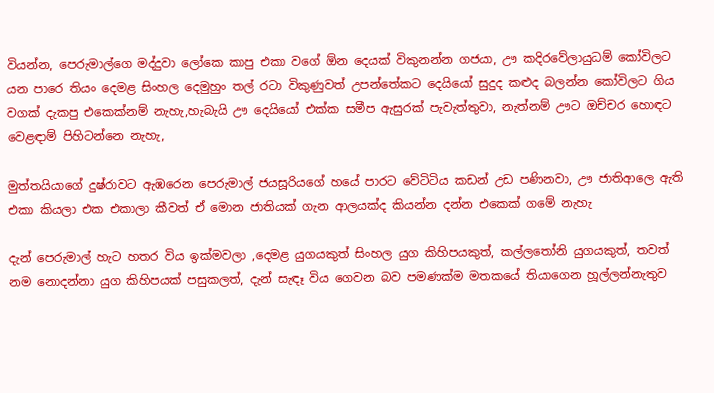වියන්න, පෙරුමාල්ගෙ මද්දුවා ලෝකෙ කාපු එකා වගේ ඕන දෙයක් විකුනන්න ගජයා, ඌ කදිරවේලායුධම් කෝවිලට යන පාරෙ තියං දෙමළ සිංහල දෙමුහුං තල් රටා විකුණුවත් උපන්තේකට දෙයියෝ සුදුද කළුද බලන්න කෝවිලට ගිය වගක් දැකපු එකෙක්නම් නැහැ,හැබැයි ඌ දෙයියෝ එක්ක සමීප ඇසුරක් පැවැත්තුවා, නැත්නම් ඌට ඔච්චර හොඳට වෙළඳාම් පිහිටන්නෙ නැහැ,

මුත්තයියාගේ දුෂ්රාවට ඇඹරෙන පෙරුමාල් ජයසූරියගේ හයේ පාරට වේටිටිය කඩන් උඩ පණිනවා, ඌ ජාතිආලෙ ඇති එකා කියලා එක එකාලා කීවත් ඒ මොන ජාතියක් ගැන ආලයක්ද කියන්න දන්න එකෙක් ගමේ නැහැ

දැන් පෙරුමාල් හැට හතර විය ඉක්මවලා ,දෙමළ යුගයකුත් සිංහල යුග කිහිපයකුත්, කල්ලතෝනි යුගයකුත්, තවත් නම නොදන්නා යුග කිහිපයක් පසුකලත්, දැන් සැඳෑ විය ගෙවන බව පමණක්ම මතකයේ තියාගෙන හූල්ලන්නැතුව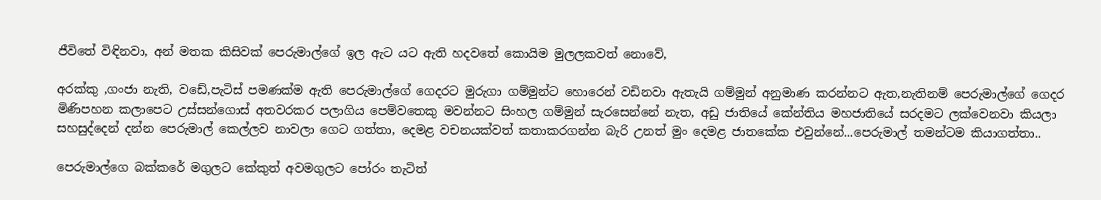ජීවිතේ විඳිනවා, අන් මතක කිසිවක් පෙරුමාල්ගේ ඉල ඇට යට ඇති හදවතේ කොයිම මුලලකවත් නොවේ,

අරක්කු ,ගංජා නැති, වඩේ,පැටිස් පමණක්ම ඇති පෙරුමාල්ගේ ගෙදරට මුරුගා ගම්මුන්ට හොරෙන් වඩිනවා ඇතැයි ගම්මුන් අනුමාණ කරන්නට ඇත,නැතිනම් පෙරුමාල්ගේ ගෙදර මිණිපහන කලාපෙට උස්සන්ගොස් අතවරකර පලාගිය පෙම්වතෙකු මවන්නට සිංහල ගම්මුන් සැරසෙන්නේ නැත, අඩු ජාතියේ කේන්තිය මහජාතියේ සරදමට ලක්වෙනවා කියලා සහසුද්දෙන් දන්න පෙරුමාල් කෙල්ලව නාවලා ගෙට ගත්තා, දෙමළ වචනයක්වත් කතාකරගන්න බැරි උනත් මුං දෙමළ ජාතකේක එවුන්නේ...පෙරුමාල් තමන්ටම කියාගත්තා..

පෙරුමාල්ගෙ බක්කරේ මගුලට කේකුත් අවමගුලට පෝරං තැටිත්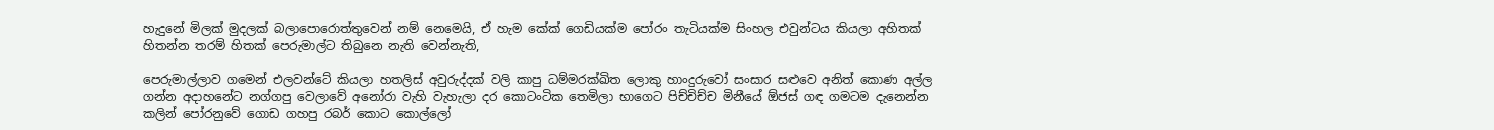හැදුනේ මිලක් මුදලක් බලාපොරොත්තුවෙන් නම් නෙමෙයි, ඒ හැම කේක් ගෙඩියක්ම පෝරං තැටියක්ම සිංහල එවුන්ටය කියලා අහිතක් හිතන්න තරම් හිතක් පෙරුමාල්ට තිබුනෙ නැති වෙන්නැති,

පෙරුමාල්ලාව ගමෙන් එලවන්ටේ කියලා හතලිස් අවුරුද්දක් වලි කාපු ධම්මරක්ඛිත ලොකු හාංදුරුවෝ සංසාර සළුවෙ අනිත් කොණ අල්ල ගන්න අදාහනේට නග්ගපු වෙලාවේ අනෝරා වැහි වැහැලා දර කොටංටික තෙමිලා භාගෙට පිච්චිච්ච මිනීයේ ඕජස් ගඳ ගමටම දැනෙන්න කලින් පෝරනුවේ ගොඩ ගහපු රබර් කොට කොල්ලෝ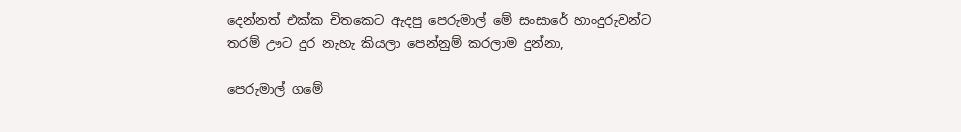දෙන්නත් එක්ක චිතකෙට ඇදපු පෙරුමාල් මේ සංසාරේ හාංදුරුවන්ට තරම් ඌට දුර නැහැ කියලා පෙන්නුම් කරලාම දුන්නා,

පෙරුමාල් ගමේ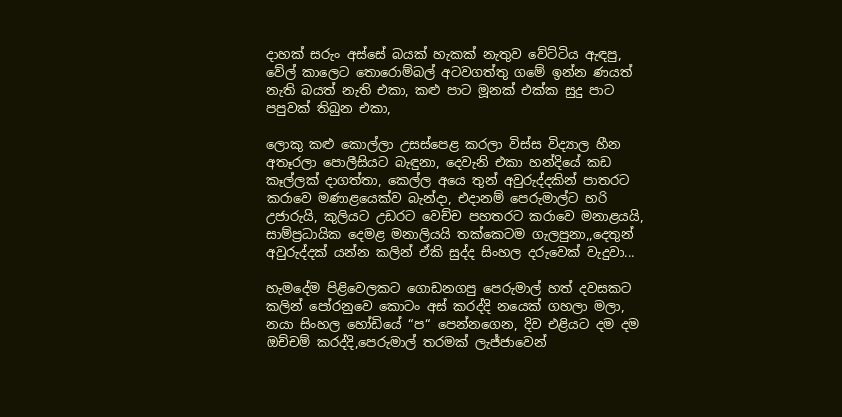දාහක් සරුං අස්සේ බයක් හැකක් නැතුව වේට්ටිය ඇඳපු, වේල් කාලෙට තොරොම්බල් අටවගත්තු ගමේ ඉන්න ණයත් නැති බයත් නැති එකා, කළු පාට මූනක් එක්ක සුදු පාට පපුවක් තිබුන එකා,

ලොකු කළු කොල්ලා උසස්පෙළ කරලා විස්ස විද්‍යාල හීන අතෑරලා පොලීසියට බැඳුනා, දෙවැනි එකා හන්දියේ කඩ කෑල්ලක් දාගත්තා, කෙල්ල අයෙ තුන් අවුරුද්දකින් පාතරට කරාවෙ මණාළයෙක්ව බැන්දා, එදානම් පෙරුමාල්ට හරි උජාරුයි, කුලියට උඩරට වෙච්ච පහතරට කරාවෙ මනාළයයි, සාම්ප්‍රධායික දෙමළ මනාලියයි තක්කෙටම ගැලපුනා,,දෙතුන් අවුරුද්දක් යන්න කලින් ඒකි සුද්ද සිංහල දරුවෙක් වැදුවා...

හැමදේම පිළිවෙලකට ගොඩනගපු පෙරුමාල් හත් දවසකට කලින් පෝරනුවෙ කොටං අස් කරද්දි නයෙක් ගහලා මලා, නයා සිංහල හෝඩියේ “ප“ පෙන්නගෙන, දිව එළියට දම දම ඔච්චම් කරද්දි,පෙරුමාල් තරමක් ලැජ්ජාවෙන්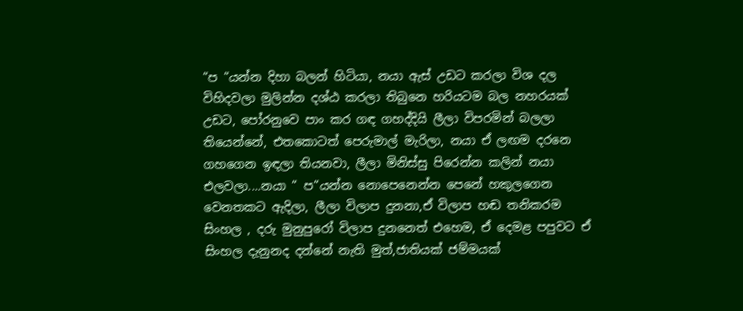“ප “යන්න දිහා බලන් හිටියා, නයා ඇස් උඩට කරලා විශ දල විහිදවලා මුලින්න දශ්ඨ කරලා තිබුනෙ හරියටම බල නහරයක් උඩට, පෝරනුවෙ පාං කර ගඳ ගහද්දියි ලීලා විපරමින් බලලා තියෙන්නේ, එතකොටත් පෙරුමාල් මැරිලා, නයා ඒ ලඟම දරනෙ ගහගෙන ඉඳලා තියනවා, ලීලා මිනිස්සු පිරෙන්න කලින් නයා එලවලා....නයා “ ප“යන්න නොපෙනෙන්න පෙනේ හකුලගෙන වෙනතකට ඇදිලා, ලීලා විලාප දුනනා,ඒ විලාප හඬ තනිකරම සිංහල , දරු මුනුපුරෝ විලාප දුනනෙත් එහෙම, ඒ දෙමළ පපුවට ඒ සිංහල දැනුනද දන්නේ නැති මුත්,ජාතියක් ජම්මයක්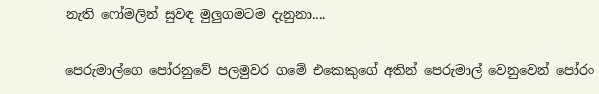නැති ෆෝමලින් සුවඳ මුලුගමටම දැනුනා....

පෙරුමාල්ගෙ පෝරනුවේ පලමුවර ගමේ එකෙකුගේ අතින් පෙරුමාල් වෙනුවෙන් පෝරං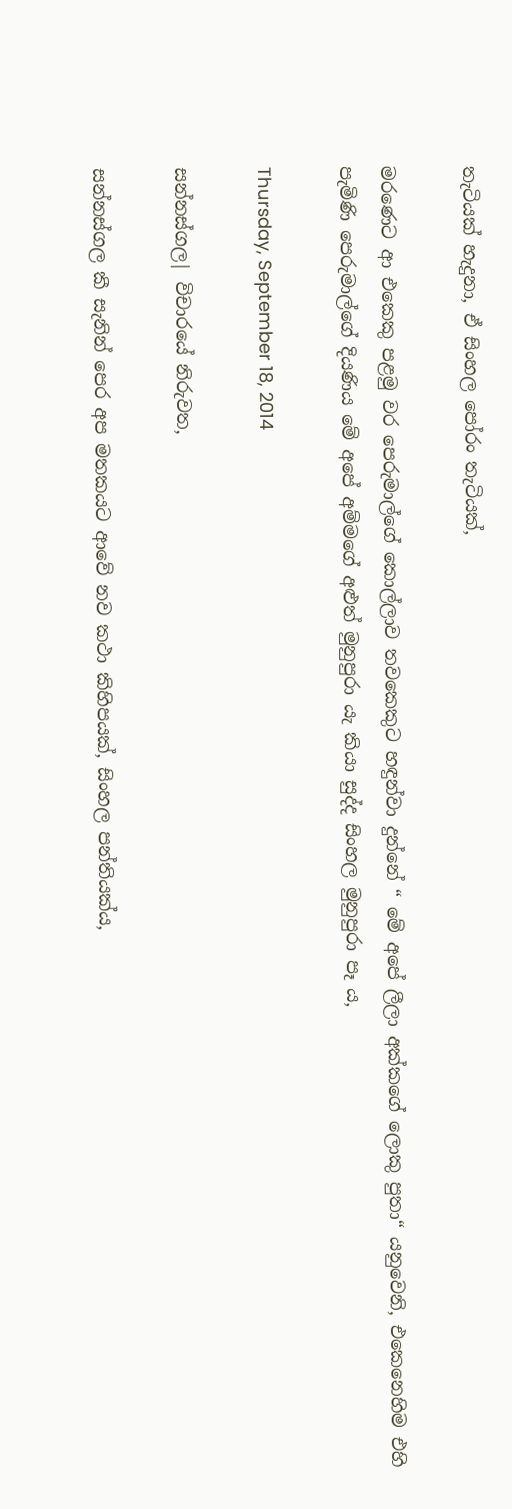තැටියක් හැදුනා, ඒ සිංහල පෝරං තැටියක්,

මරණෙට ආ එකෙකු පළමු වර පෙරුමාල්ගේ කොල්ලාව තවකෙකුට හඳුන්වා දුන්නේ “ මේ අපේ ලීලා අක්කගේ ලොකු පුතා“ යනුවෙනි, එකෙනෙහිම එහි පැමිණි පෙරුමාල්ගේ දියණිය මේ අපේ අම්මගේ අළුත් මුනුපුරා යැ කියා සුද්ද සිංහල මුනුපුරා පෑ ය,

Thursday, September 18, 2014

සන්නස්ගල| විචාරයේ නිරුවත,

සන්නස්ගල කී සැනින් පෙර අප මතකයට ආවේ නව කථා කිහිපයක්, සිංහල පන්තියක්ය,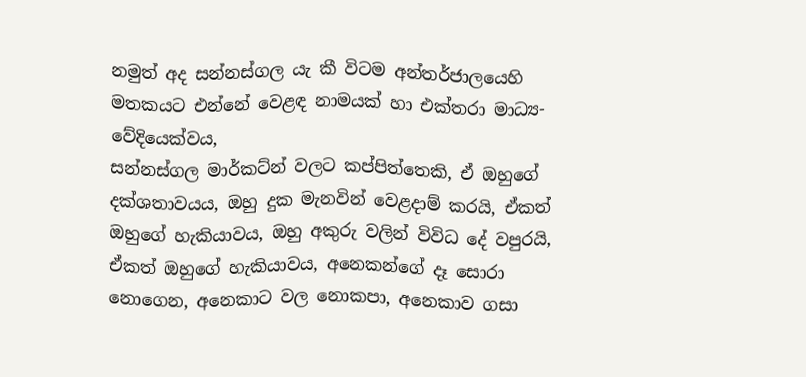නමුත් අද සන්නස්ගල යැ කී විටම අන්තර්ජාලයෙහි මතකයට එන්නේ වෙළඳ නාමයක් හා එක්තරා මාධ්‍ය-වේදියෙක්වය,
සන්නස්ගල මාර්කට්න් වලට කප්පිත්තෙකි, ඒ ඔහුගේ දක්ශතාවයය, ඔහු දුක මැනවින් වෙළදාම් කරයි, ඒකත් ඔහුගේ හැකියාවය, ඔහු අකුරු වලින් විවිධ දේ වපුරයි, ඒකත් ඔහුගේ හැකියාවය, අනෙකන්ගේ දෑ සොරා නොගෙන, අනෙකාට වල නොකපා, අනෙකාව ගසා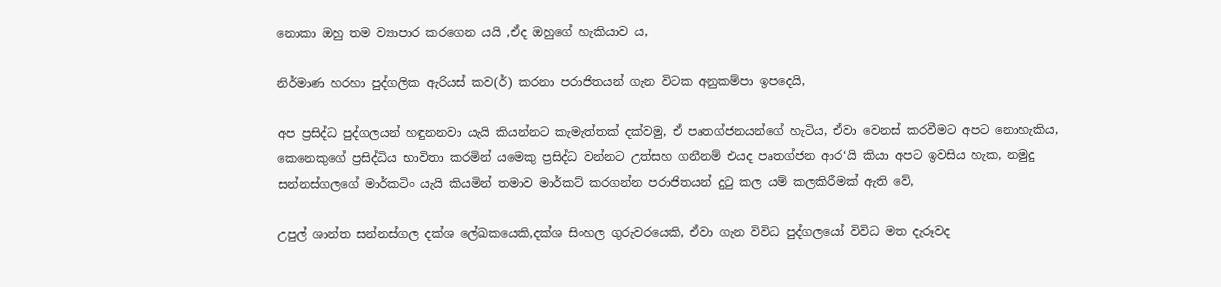නොකා ඔහු තම ව්‍යාපාර කරගෙන යයි ,ඒද ඔහුගේ හැකියාව ය,

නිර්මාණ හරහා පුද්ගලික ඇරියස් කව(ර්) කරනා පරාජිතයන් ගැන විටක අනුකම්පා ඉපදෙයි,

අප ප්‍රසිද්ධ පුද්ගලයන් හඳුනනවා යැයි කියන්නට කැමැත්තක් දක්වමු, ඒ පෘතග්ජනයන්ගේ හැටිය, ඒවා වෙනස් කරවීමට අපට නොහැකිය, කෙනෙකුගේ ප්‍රසිද්ධිය භාවිතා කරමින් යමෙකු ප්‍රසිද්ධ වන්නට උත්සහ ගනීනම් එයද පෘතග්ජන ආර‘යි කියා අපට ඉවසිය හැක, නමුදු සන්නස්ගලගේ මාර්කටිං යැයි කියමින් තමාව මාර්කට් කරගන්න පරාජිතයන් දුටු කල යම් කලකිරීමක් ඇති වේ,

උපුල් ශාන්ත සන්නස්ගල දක්ශ ලේඛකයෙකි,දක්ශ සිංහල ගුරුවරයෙකි, ඒවා ගැන විවිධ පුද්ගලයෝ විවිධ මත දැරූවද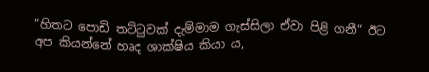“හිතට පොඩි තට්ටුවක් දැම්මාම ගැස්සිලා ඒවා පිළි ගනී“ ඊට අප කියන්නේ හෘද ශාක්ෂිය කියා ය,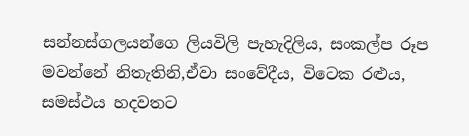සන්නස්ගලයන්ගෙ ලියවිලි පැහැදිලිය, සංකල්ප රූප මවන්නේ නිතැතිනි,ඒවා සංවේදීය, විටෙක රළුය, සමස්ථය හදවතට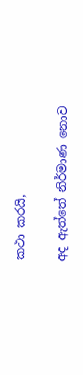කථා කරයි,

අද ඇත්තේ නිර්මාණ නොව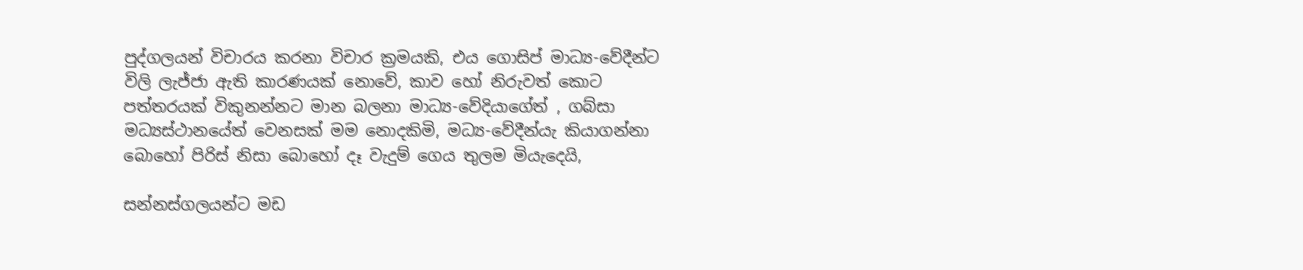පුද්ගලයන් විචාරය කරනා විචාර ක්‍රමයකි, එය ගොසිප් මාධ්‍ය-වේදීන්ට විලි ලැජ්ජා ඇති කාරණයක් නොවේ, කාව හෝ නිරුවත් කොට පත්තරයක් විකුනන්නට මාන බලනා මාධ්‍ය-වේදියාගේත් , ගබ්සා මධ්‍යස්ථානයේත් වෙනසක් මම නොදකිමි, මධ්‍ය-වේදීන්යැ කියාගන්නා බොහෝ පිරිස් නිසා බොහෝ දෑ වැදුම් ගෙය තුලම මියැදෙයි,

සන්නස්ගලයන්ට මඩ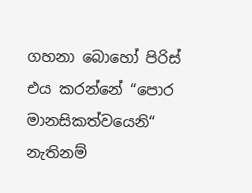ගහනා බොහෝ පිරිස් එය කරන්නේ “පොර මානසිකත්වයෙනි“ නැතිනම්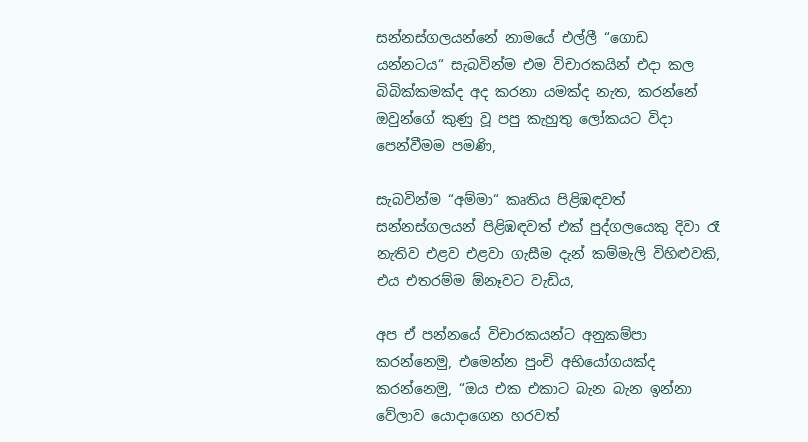සන්නස්ගලයන්නේ නාමයේ එල්ලී “ගොඩ යන්නටය“ සැබවින්ම එම විචාරකයින් එදා කල බිබික්කමක්ද අද කරනා යමක්ද නැත, කරන්නේ ඔවුන්ගේ කුණු වූ පපු කැහුතු ලෝකයට විදා පෙන්වීමම පමණි,

සැබවින්ම “අම්මා“ කෘතිය පිළිඹඳවත් සන්නස්ගලයන් පිළිඹඳවත් එක් පුද්ගලයෙකු දිවා රෑ නැතිව එළව එළවා ගැසීම දැන් කම්මැලි විහිළුවකි, එය එතරම්ම ඕනෑවට වැඩිය,

අප ඒ පන්නයේ විචාරකයන්ට අනුකම්පා කරන්නෙමු, එමෙන්න පුංචි අභියෝගයක්ද කරන්නෙමු, “ඔය එක එකාට බැන බැන ඉන්නා වේලාව යොදාගෙන හරවත්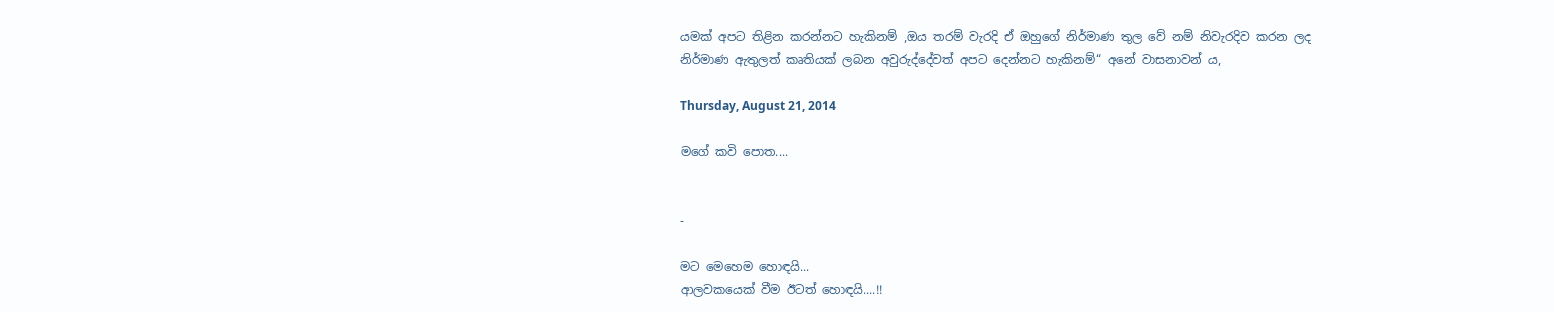යමක් අපට තිළින කරන්නට හැකිනම් ,ඔය තරම් වැරදි ඒ ඔහුගේ නිර්මාණ තුල වේ නම් නිවැරදිව කරන ලද නිර්මාණ ඇතුලත් කෘතියක් ලබන අවුරුද්දේවත් අපට දෙන්නට හැකිනම්“ අනේ වාසනාවන් ය,

Thursday, August 21, 2014

මගේ කවි පොත....


-

මට මෙහෙම හොඳයි...
ආලවකයෙක් වීම ඊටත් හොඳයි....!!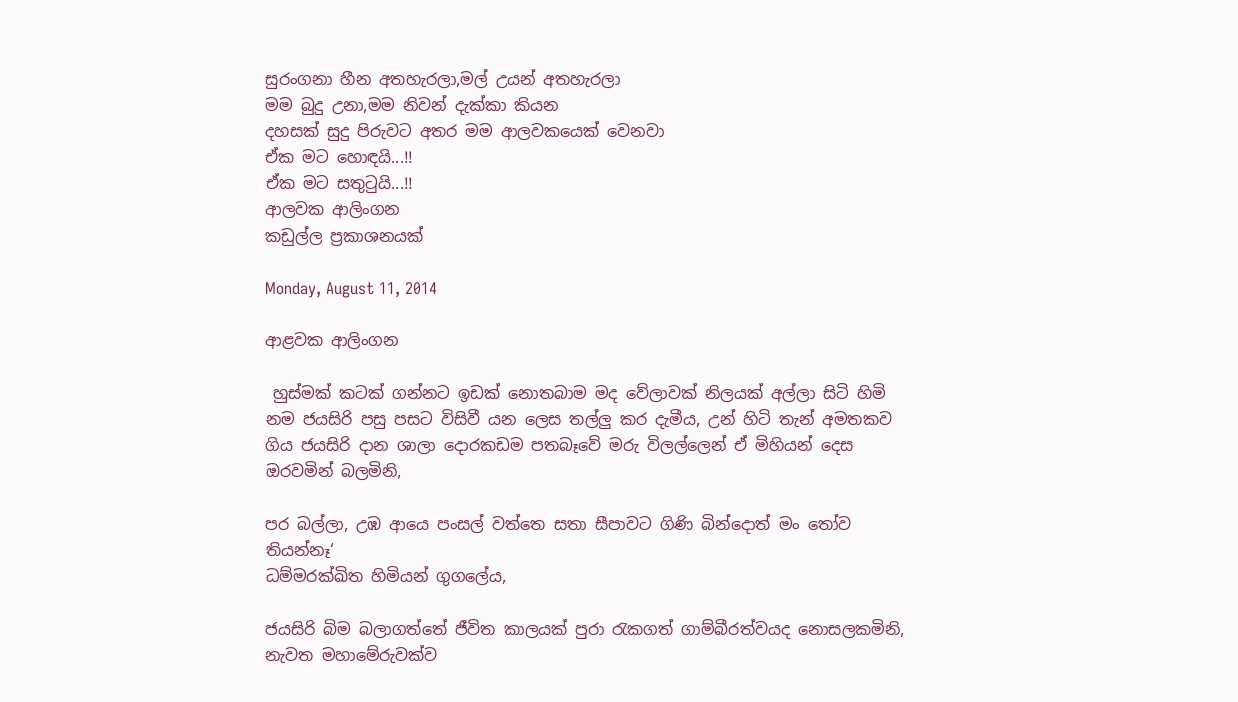සුරංගනා හීන අතහැරලා,මල් උයන් අතහැරලා
මම බුදු උනා,මම නිවන් දැක්කා කියන
දහසක් සුදු පිරුවට අතර මම ආලවකයෙක් වෙනවා
ඒක මට හොඳයි...!!
ඒක මට සතුටුයි...!!
ආලවක ආලිංගන
කඩුල්ල ප්‍රකාශනයක්

Monday, August 11, 2014

ආළවක ආලිංගන

 හුස්මක් කටක් ගන්නට ඉඩක් නොතබාම මද වේලාවක් නිලයක් අල්ලා සිටි හිමි නම ජයසිරි පසු පසට විසිවී යන ලෙස තල්ලු කර දැමීය, උන් හිටි තැන් අමතකව ගිය ජයසිරි දාන ශාලා දොරකඩම පතබෑවේ මරු විලල්ලෙන් ඒ මිහියන් දෙස ඔරවමින් බලමිනි,

පර බල්ලා, උඹ ආයෙ පංසල් වත්තෙ සතා සීපාවට ගිණි බින්දොත් මං තෝව තියන්නෑ‘
ධම්මරක්ඛිත හිමියන් ගුගලේය,

ජයසිරි බිම බලාගත්තේ ජීවිත කාලයක් පුරා රැකගත් ගාම්බීරත්වයද නොසලකමිනි, නැවත මහාමේරුවක්ව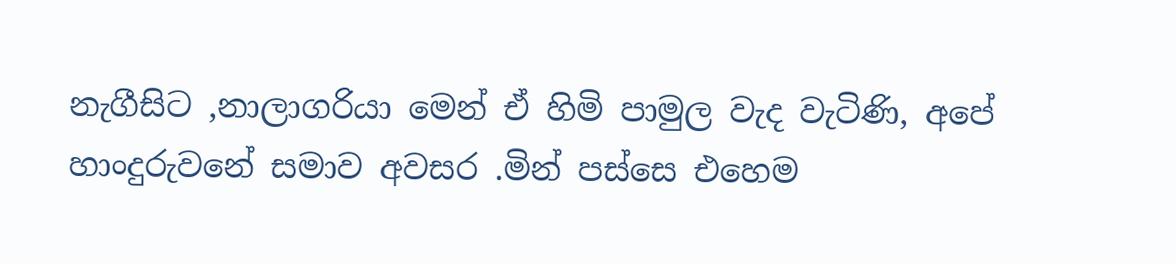නැගීසිට ,නාලාගරියා මෙන් ඒ හිමි පාමුල වැද වැටිණි, අපේ හාංදුරුවනේ සමාව අවසර .මින් පස්සෙ එහෙම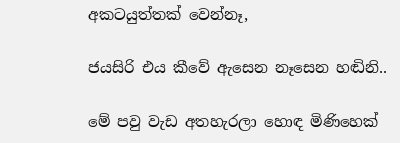අකටයුත්තක් වෙන්නෑ,

ජයසිරි එය කීවේ ඇසෙන නෑසෙන හඬිනි..

මේ පවු වැඩ අතහැරලා හොඳ මිණිහෙක්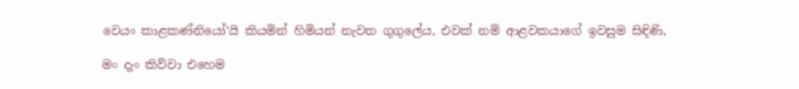වෙයං කාළකණ්නියෝ‘යි කියමින් හිමියන් නැවත ගුගුලේය, එවක් නම් ආළවකයාගේ ඉවසුම සිඳිණි,

මං දැං කිව්වා එහෙම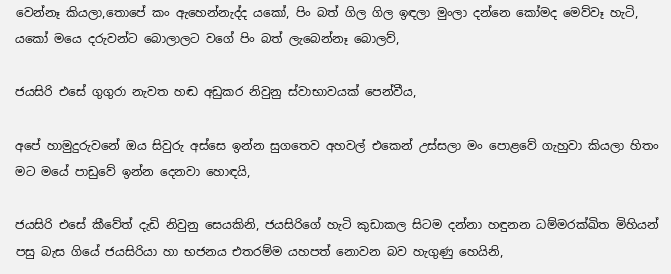වෙන්නෑ කියලා,තොපේ කං ඇහෙන්නැද්ද යකෝ, පිං බත් ගිල ගිල ඉඳලා මුංලා දන්නෙ කෝමද මෙව්වෑ හැටි, යකෝ මයෙ දරුවන්ට බොලාලට වගේ පිං බත් ලැබෙන්නෑ බොලව්,

ජයසිරි එසේ ගුගුරා නැවත හඬ අඩුකර නිවුනු ස්වාභාවයක් පෙන්වීය,

අපේ හාමුදුරුවනේ ඔය සිවුරු අස්සෙ ඉන්න සුගතෙව අහවල් එකෙන් උස්සලා මං පොළවේ ගැහුවා කියලා හිතං මට මයේ පාඩුවේ ඉන්න දෙනවා හොඳයි,

ජයසිරි එසේ කීවේත් දැඩි නිවුනු සෙයකිනි, ජයසිරිගේ හැටි කුඩාකල සිටම දන්නා හඳුනන ධම්මරක්ඛිත මිහියන් පසු බැස ගියේ ජයසිරියා හා භජනය එතරම්ම යහපත් නොවන බව හැගුණු හෙයිනි,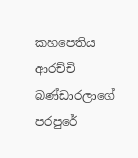කහපෙතිය ආරච්චි බණ්ඩාරලාගේ පරපුරේ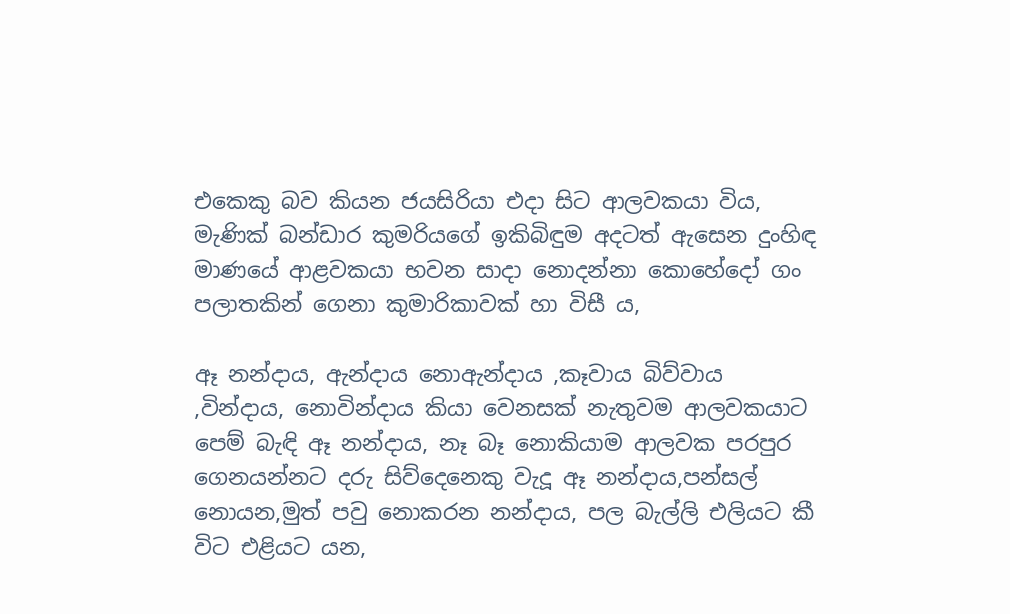එකෙකු බව කියන ජයසිරියා එදා සිට ආලවකයා විය, මැණික් බන්ඩාර කුමරියගේ ඉකිබිඳුම අදටත් ඇසෙන දුංහිඳ මාණයේ ආළවකයා භවන සාදා නොදන්නා කොහේදෝ ගං පලාතකින් ගෙනා කුමාරිකාවක් හා විසී ය,

ඈ නන්දාය, ඇන්දාය නොඇන්දාය ,කෑවාය බිව්වාය ,වින්දාය, නොවින්දාය කියා වෙනසක් නැතුවම ආලවකයාට පෙම් බැඳි ඈ නන්දාය, නෑ බෑ නොකියාම ආලවක පරපුර ගෙනයන්නට දරු සිව්දෙනෙකු වැදූ ඈ නන්දාය,පන්සල් නොයන,මුත් පවු නොකරන නන්දාය, පල බැල්ලි එලියට කී විට එළියට යන,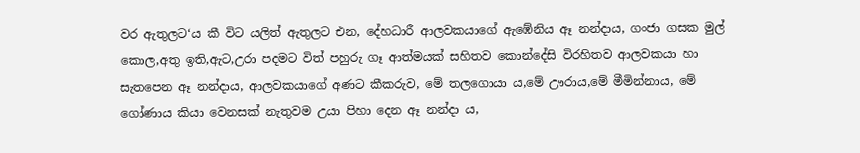වර ඇතුලට‘ය කී විට යලිත් ඇතුලට එන, දේහධාරී ආලවකයාගේ ඇඹේනිය ඈ නන්දාය, ගංජා ගසක මුල් කොල,අතු ඉති,ඇට,උරා පදමට විත් පහුරු ගෑ ආත්මයක් සහිතව කොන්දේසි විරහිතව ආලවකයා හා සැතපෙන ඈ නන්දාය, ආලවකයාගේ අණට කීකරුව, මේ තලගොයා ය,මේ ඌරාය,මේ මීමින්නාය, මේ ගෝණාය කියා වෙනසක් නැතුවම උයා පිහා දෙන ඈ නන්දා ය,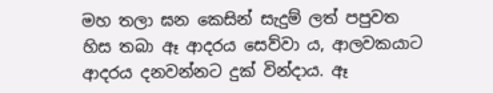මහ තලා ඝන කෙසින් සැදුම් ලත් පපුවත හිස තබා ඈ ආදරය සෙව්වා ය, ආලවකයාට ආදරය දනවන්නට දුක් වින්දාය. ඈ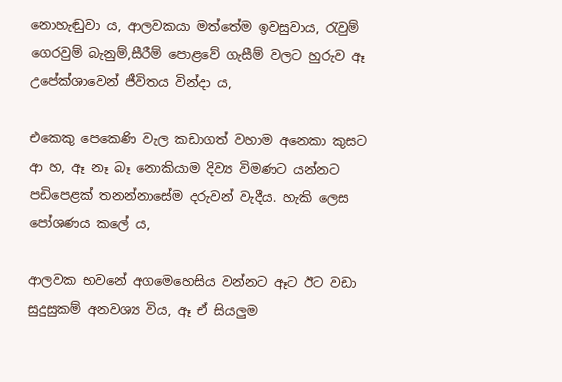නොහැඬුවා ය, ආලවකයා මත්තේම ඉවසුවාය, රැවුම් ගෙරවුම් බැනුම්,සීරීම් පොළවේ ගැසීම් වලට හුරුව ඈ උපේක්ශාවෙන් ජීවිතය වින්දා ය,

එකෙකු පෙකෙණි වැල කඩාගත් වහාම අනෙකා කුසට ආ හ, ඈ නෑ බෑ නොකියාම දිව්‍ය විමණට යන්නට පඩිපෙළක් තනන්නාසේම දරුවන් වැදීය. හැකි ලෙස පෝශණය කලේ ය,

ආලවක භවනේ අගමෙහෙසිය වන්නට ඈට ඊට වඩා සුදුසුකම් අනවශ්‍ය විය, ඈ ඒ සියලුම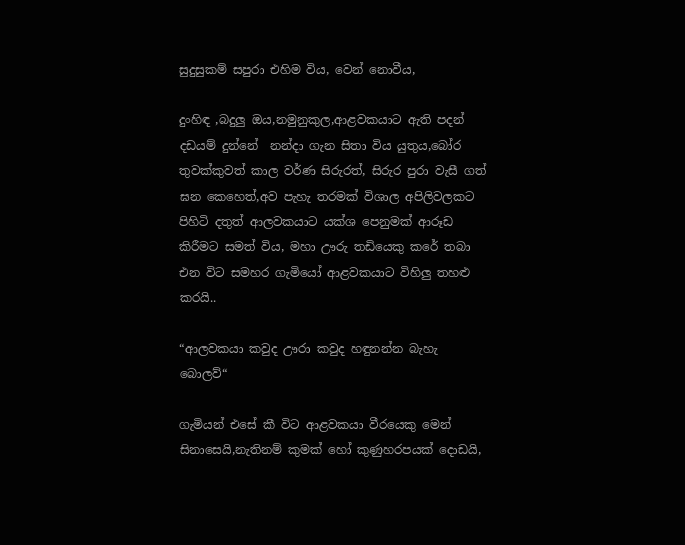සුදුසුකම් සපුරා එහිම විය, වෙන් නොවීය,

දුංහිඳ ,බදුලු ඔය,නමුනුකුල,ආළවකයාට ඇති පදන් දඩයම් දුන්නේ  නන්දා ගැන සිතා විය යුතුය,බෝර තුවක්කුවත් කාල වර්ණ සිරුරත්, සිරුර පුරා වැසී ගත් ඝන කෙහෙත්,අව පැහැ තරමක් විශාල අපිලිවලකට පිහිටි දතුත් ආලවකයාට යක්ශ පෙනුමක් ආරූඩ කිරීමට සමත් විය, මහා ඌරු තඩියෙකු කරේ තබා එන විට සමහර ගැමියෝ ආළවකයාට විහිලු තහළු කරයි..

“ආලවකයා කවුද ඌරා කවුද හඳුනන්න බැහැ බොලව්“

ගැමියන් එසේ කී විට ආළවකයා වීරයෙකු මෙන් සිනාසෙයි,නැතිනම් කුමක් හෝ කුණුහරපයක් දොඩයි,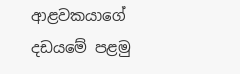ආළවකයාගේ දඩයමේ පළමු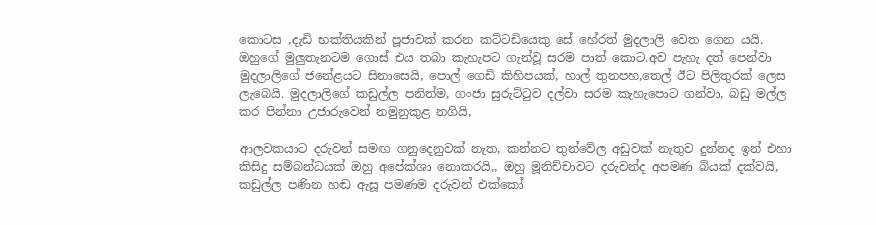කොටස ,දැඩි භක්තියකින් පූජාවක් කරන කට්ටඩියෙකු සේ හේරත් මුදලාලි වෙත ගෙන යයි. ඔහුගේ මුලුතැනටම ගොස් එය තබා කැහැපට ගැන්වූ සරම පාත් කොට.අව පැහැ දත් පෙන්වා මුදලාලිගේ ජනේළයට සිනාසෙයි, පොල් ගෙඩි කිහිපයක්, හාල් තුනපහ,තෙල් ඊට පිලිතුරක් ලෙස ලැබෙයි. මුදලාලිගේ කඩුල්ල පනිත්ම, ගංජා සුරුට්ටුව දල්වා සරම කැහැපොට ගන්වා, බඩු මල්ල කර පින්නා උජාරුවෙන් නමුනුකුළ නගියි,

ආලවකයාට දරුවන් සමඟ ගනුදෙනුවක් නැත, කන්නට තුන්වේල අඩුවක් නැතුව දුන්නද ඉන් එහා කිසිදු සම්බන්ධයක් ඔහු අපේක්ශා නොකරයි,, ඔහු මූනිච්චාවට දරුවන්ද අපමණ බියක් දක්වයි, කඩුල්ල පණින හඬ ඇසූ පමණම දරුවන් එක්කෝ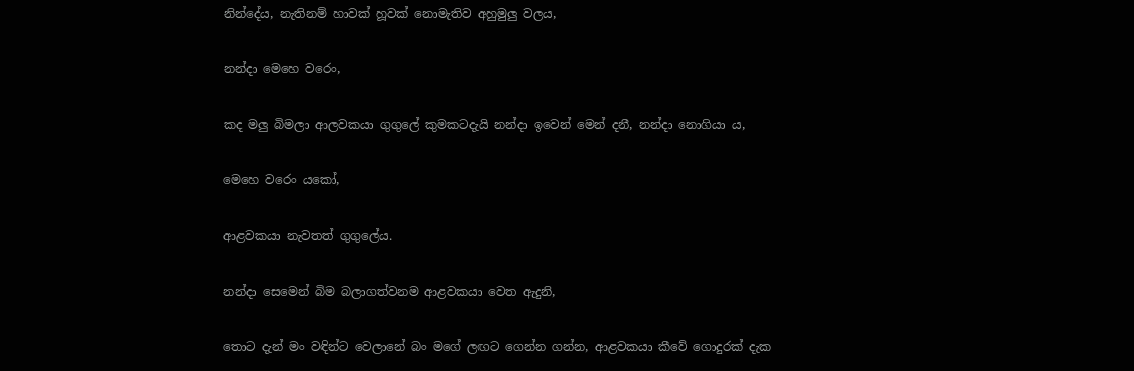නින්දේය, නැතිනම් හාවක් හූවක් නොමැතිව අහුමුලු වලය,

නන්දා මෙහෙ වරෙං,

කද මලු බිමලා ආලවකයා ගුගුලේ කුමකටදැයි නන්දා ඉවෙන් මෙන් දනී, නන්දා නොගියා ය,

මෙහෙ වරෙං යකෝ,

ආළවකයා නැවතත් ගුගුලේය.

නන්දා සෙමෙන් බිම බලාගත්වනම ආළවකයා වෙත ඇදුනි,

තොට දැන් මං වඳින්ට වෙලානේ බං මගේ ලඟට ගෙන්න ගන්න, ආළවකයා කීවේ ගොදුරක් දැක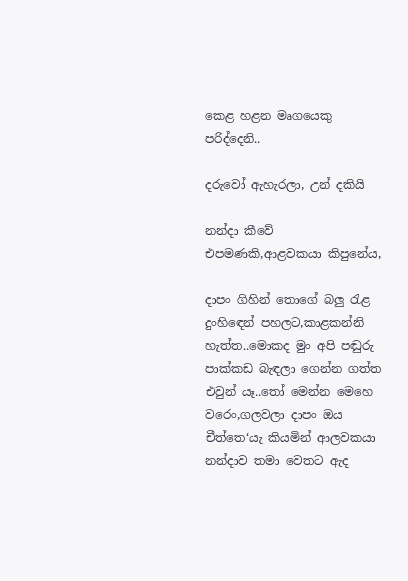කෙළ හළන මෘගයෙකු පරිද්දෙනි..

දරුවෝ ඇහැරලා, උන් දකියි

නන්දා කීවේ එපමණකි,ආළවකයා කිපුනේය,

දාපං ගිහින් තොගේ බලු රැළ දුංහිඳෙන් පහලට,කාළකන්නි හැත්ත..මොකද මුං අපි පඬුරු පාක්කඩ බැඳලා ගෙන්න ගත්ත එවුන් යෑ..තෝ මෙන්න මෙහෙ වරෙං,ගලවලා දාපං ඔය චීත්තෙ‘යැ කියමින් ආලවකයා නන්දාව තමා වෙතට ඇද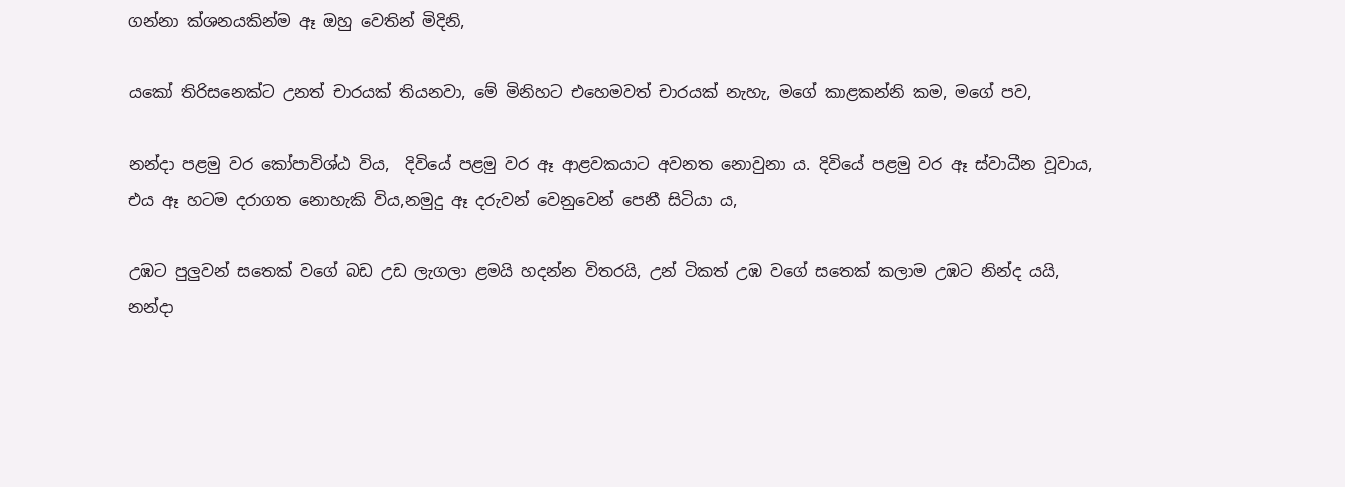ගන්නා ක්ශනයකින්ම ඈ ඔහු වෙතින් මිදිනි,

යකෝ තිරිසනෙක්ට උනත් චාරයක් තියනවා, මේ මිනිහට එහෙමවත් චාරයක් නැහැ, මගේ කාළකන්නි කම, මගේ පව,

නන්දා පළමු වර කෝපාවිශ්ඨ විය,  දිවියේ පළමු වර ඈ ආළවකයාට අවනත නොවුනා ය. දිවියේ පළමු වර ඈ ස්වාධීන වූවාය, එය ඈ හටම දරාගත නොහැකි විය,නමුදු ඈ දරුවන් වෙනුවෙන් පෙනී සිටියා ය,

උඹට පුලුවන් සතෙක් වගේ බඩ උඩ ලැගලා ළමයි හදන්න විතරයි, උන් ටිකත් උඹ වගේ සතෙක් කලාම උඹට නින්ද යයි, නන්දා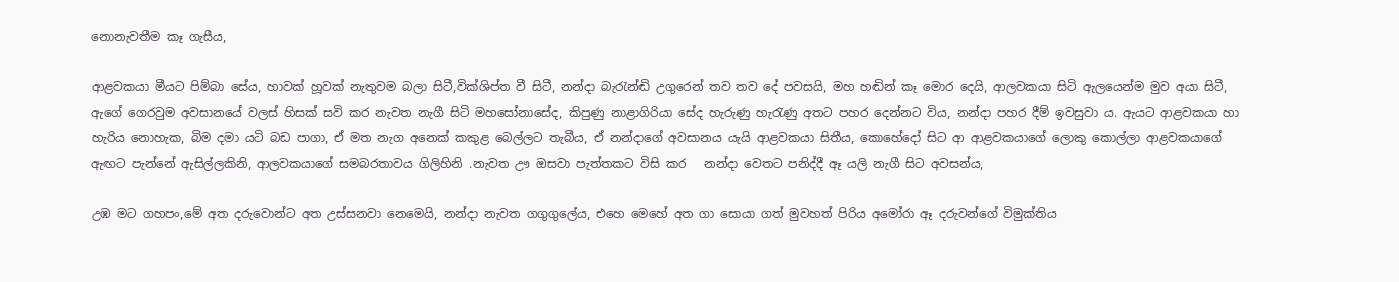නොනැවතීම කෑ ගැසීය,

ආළවකයා මීයට පිම්බා සේය, හාවක් හූවක් නැතුවම බලා සිටී,වික්ශිප්ත වී සිටී, නන්දා බැරැන්ඬි උගුරෙන් තව තව දේ පවසයි, මහ හඬින් කෑ මොර දෙයි, ආලවකයා සිටි ඇලයෙන්ම මුව අයා සිටී, ඇගේ ගෙරවුම අවසානයේ වලස් හිසක් සවි කර නැවත නැගී සිටි මහසෝනාසේද, කිපුණු නාළාගිරියා සේද හැරුණු හැරැණු අතට පහර දෙන්නට විය, නන්දා පහර දීම් ඉවසුවා ය. ඇයට ආළවකයා හා හැරිය නොහැක, බිම දමා යටි බඩ පාගා, ඒ මත නැග අනෙක් කකුළ බෙල්ලට තැබීය, ඒ නන්දාගේ අවසානය යැයි ආළවකයා සිතීය, කොහේදෝ සිට ආ ආළවකයාගේ ලොකු කොල්ලා ආළවකයාගේ ඇඟට පැන්නේ ඇසිල්ලකිනි, ආලවකයාගේ සමබරතාවය ගිලිහිනි .නැවත ඌ ඔසවා පැත්තකට විසි කර   නන්දා වෙතට පනිද්දී ඈ යලි නැගී සිට අවසන්ය,

උඹ මට ගහපං,මේ අත දරුවොන්ට අත උස්සනවා නෙමෙයි, නන්දා නැවත ගගුගුලේය, එහෙ මෙහේ අත ගා සොයා ගත් මුවහත් පිරිය අමෝරා ඈ දරුවන්ගේ විමුක්තිය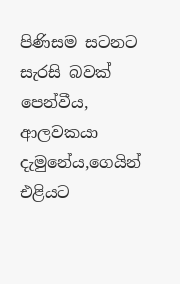පිණිසම සටනට සැරසි බවක් පෙන්වීය, ආලවකයා දැමුනේය,ගෙයින් එළියට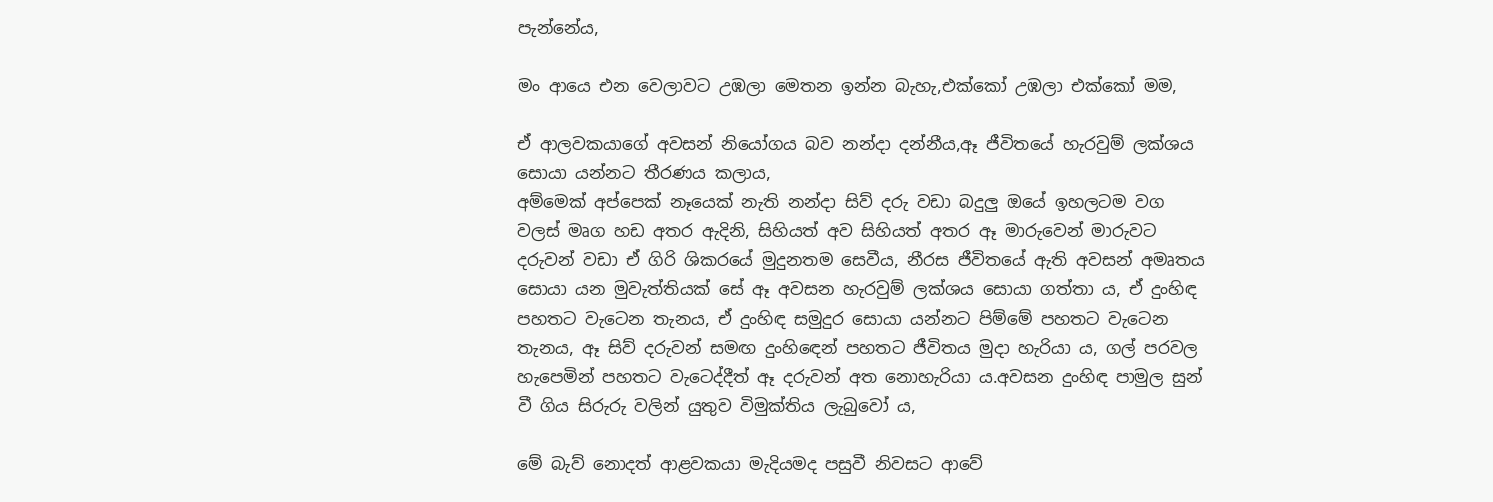පැන්නේය,

මං ආයෙ එන වෙලාවට උඹලා මෙතන ඉන්න බැහැ,එක්කෝ උඹලා එක්කෝ මම,

ඒ ආලවකයාගේ අවසන් නියෝගය බව නන්දා දන්නීය,ඈ ජීවිතයේ හැරවුම් ලක්ශය සොයා යන්නට තීරණය කලාය,
අම්මෙක් අප්පෙක් නෑයෙක් නැති නන්දා සිව් දරු වඩා බදුලු ඔයේ ඉහලටම වග වලස් මෘග හඩ අතර ඇදිනි, සිහියත් අව සිහියත් අතර ඈ මාරුවෙන් මාරුවට දරුවන් වඩා ඒ ගිරි ශිකරයේ මුදුනතම සෙවීය, නීරස ජීවිතයේ ඇති අවසන් අමෘතය සොයා යන මුවැත්තියක් සේ ඈ අවසන හැරවුම් ලක්ශය සොයා ගත්තා ය, ඒ දුංහිඳ පහතට වැටෙන තැනය, ඒ දුංහිඳ සමුදුර සොයා යන්නට පිම්මේ පහතට වැටෙන තැනය, ඈ සිව් දරුවන් සමඟ දුංහිඳෙන් පහතට ජීවිතය මුදා හැරියා ය, ගල් පරවල හැපෙමින් පහතට වැටෙද්දීත් ඈ දරුවන් අත නොහැරියා ය.අවසන දුංහිඳ පාමුල සුන් වී ගිය සිරුරු වලින් යුතුව විමුක්තිය ලැබුවෝ ය,

මේ බැව් නොදත් ආළවකයා මැදියමද පසුවී නිවසට ආවේ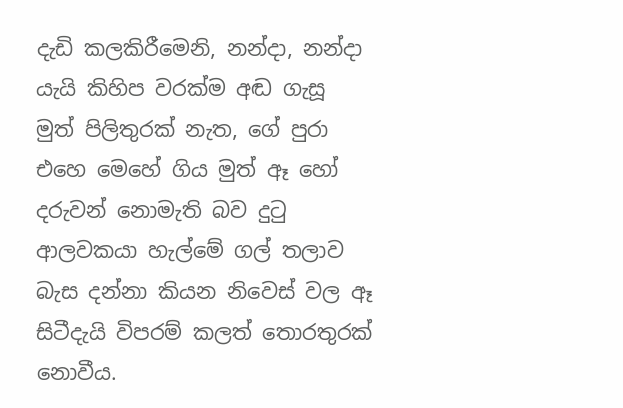දැඩි කලකිරීමෙනි, නන්දා, නන්දා යැයි කිහිප වරක්ම අඬ ගැසූ මුත් පිලිතුරක් නැත, ගේ පුරා එහෙ මෙහේ ගිය මුත් ඈ හෝ දරුවන් නොමැති බව දුටු ආලවකයා හැල්මේ ගල් තලාව බැස දන්නා කියන නිවෙස් වල ඈ සිටීදැයි විපරම් කලත් තොරතුරක් නොවීය.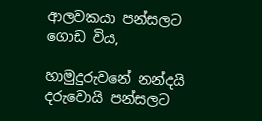ආලවකයා පන්සලට ගොඩ විය,

හාමුදුරුවනේ නන්දයි දරුවොයි පන්සලට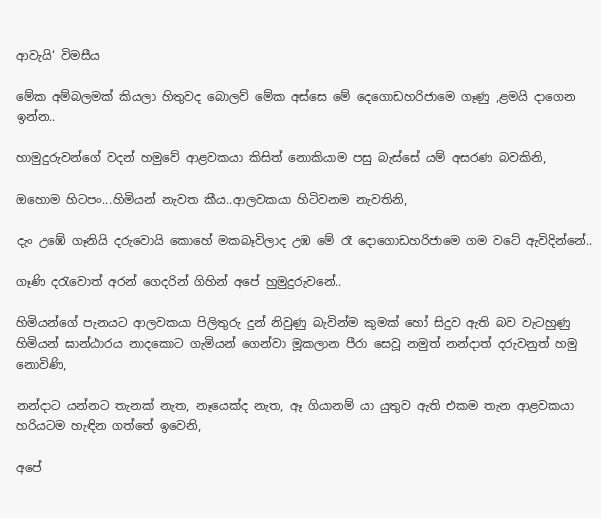ආවැයි‘ විමසීය

මේක අම්බලමක් කියලා හිතුවද බොලව් මේක අස්සෙ මේ දෙගොඩහරිජාමෙ ගෑණු ,ළමයි දාගෙන ඉන්න..

හාමුදුරුවන්ගේ වදන් හමුවේ ආළවකයා කිසිත් නොකියාම පසු බැස්සේ යම් අසරණ බවකිනි,

ඔහොම හිටපං...හිමියන් නැවත කීය..ආලවකයා හිටිවනම නැවතිනි,

දැං උඹේ ගෑනියි දරුවොයි කොහේ මකබෑවිලාද උඹ මේ රෑ දොගොඩහරිජාමෙ ගම වටේ ඇවිදින්නේ..

ගෑණි දරැවොත් අරන් ගෙදරින් ගිහින් අපේ හුමුදුරුවනේ..

හිමියන්ගේ පැනයට ආලවකයා පිලිතුරු දුන් නිවුණු බැවින්ම කුමක් හෝ සිදුව ඇති බව වැටහුණු හිමියන් ඝාන්ඨාරය නාදකොට ගැමියන් ගෙන්වා මූකලාන පීරා සෙවූ නමුත් නන්දාත් දරුවනුත් හමු නොවිණි,

නන්දාට යන්නට තැනක් නැත, නෑයෙක්ද නැත, ඈ ගියානම් යා යුතුව ඇති එකම තැන ආළවකයා හරියටම හැඳින ගත්තේ ඉවෙනි,

අපේ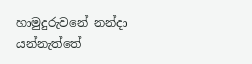හාමුදුරුවනේ නන්දා යන්නැත්තේ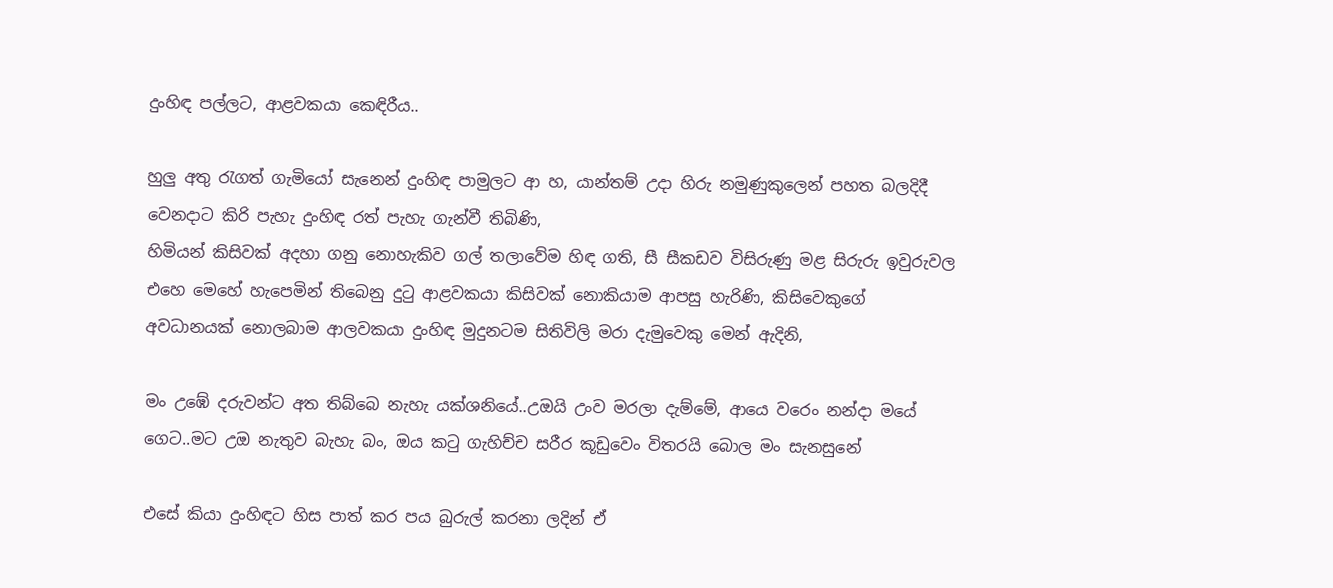දුංහිඳ පල්ලට, ආළවකයා කෙඳිරීය..

හුලු අතු රැගත් ගැමියෝ සැනෙන් දුංහිඳ පාමුලට ආ හ, යාන්තම් උදා හිරු නමුණුකුලෙන් පහත බලදිදී වෙනදාට කිරි පැහැ දුංහිඳ රත් පැහැ ගැන්වී තිබිණි,
හිමියන් කිසිවක් අදහා ගනු නොහැකිව ගල් තලාවේම හිඳ ගති, සී සීකඩව විසිරුණු මළ සිරුරු ඉවුරුවල එහෙ මෙහේ හැපෙමින් තිබෙනු දුටු ආළවකයා කිසිවක් නොකියාම ආපසු හැරිණි, කිසිවෙකුගේ අවධානයක් නොලබාම ආලවකයා දුංහිඳ මුදුනටම සිතිවිලි මරා දැමුවෙකු මෙන් ඇදිනි,

මං උඹේ දරුවන්ට අත තිබ්බෙ නැහැ යක්ශනියේ..උඔයි උංව මරලා දැම්මේ, ආයෙ වරෙං නන්දා මයේ ගෙට..මට උඔ නැතුව බැහැ බං, ඔය කටු ගැහිච්ච සරීර කූඩුවෙං විතරයි බොල මං සැනසුනේ

එසේ කියා දුංහිඳට හිස පාත් කර පය බුරුල් කරනා ලදින් ඒ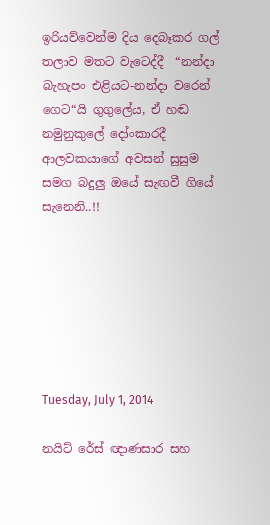ඉරියව්වෙන්ම දිය දෙබෑකර ගල් තලාව මතට වැටෙද්දී  “නන්දා බැහැපං එළියට-නන්දා වරෙන් ගෙට“යි ගුගුලේය, ඒ හඬ නමුනුකුලේ දෝංකාරදී ආලවකයාගේ අවසන් සුසුම සමග බදුලු ඔයේ සැඟවී ගියේ සැනෙනි..!!







Tuesday, July 1, 2014

නයිට් රේස් ඥාණසාර සහ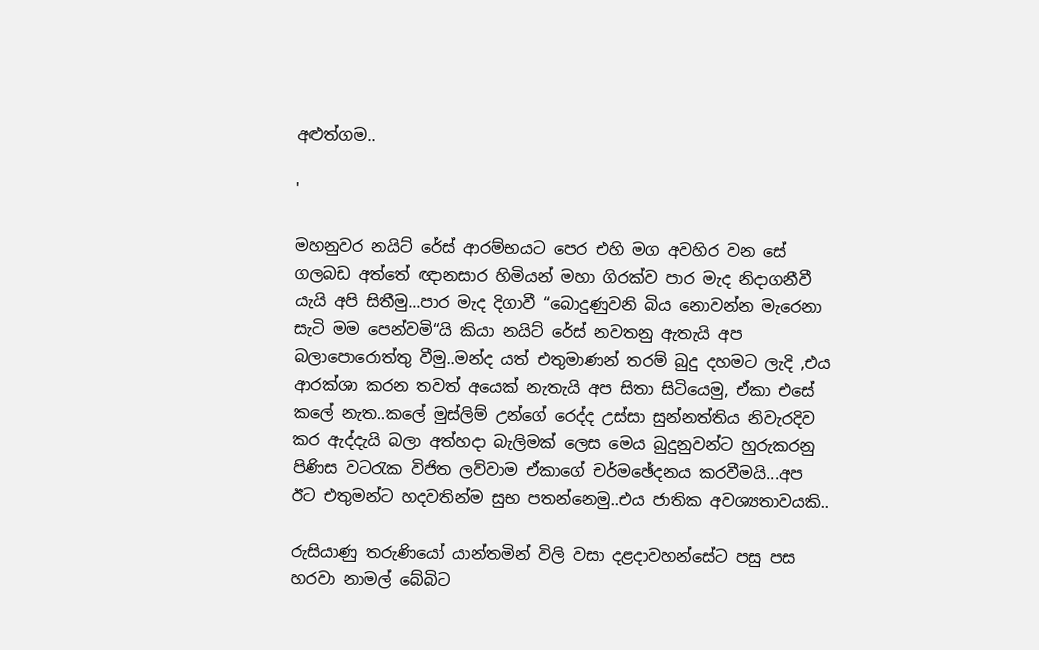අළුත්ගම..

'

මහනුවර නයිට් රේස් ආරම්භයට පෙර එහි මග අවහිර වන සේ ගලබඩ අත්තේ ඥානසාර හිමියන් මහා ගිරක්ව පාර මැද නිදාගනීවී යැයි අපි සිතීමු...පාර මැද දිගාවී “බොදුණුවනි බිය නොවන්න මැරෙනා සැටි මම පෙන්වමි“යි කියා නයිට් රේස් නවතනු ඇතැයි අප බලාපොරොත්තු වීමු..මන්ද යත් එතුමාණන් තරම් බුදු දහමට ලැදි ,එය ආරක්ශා කරන තවත් අයෙක් නැතැයි අප සිතා සිටියෙමු, ඒකා එසේ කලේ නැත..කලේ මුස්ලිම් උන්ගේ රෙද්ද උස්සා සුන්නත්තිය නිවැරදිව කර ඇද්දැයි බලා අත්හදා බැලිමක් ලෙස මෙය බුදුනුවන්ට හුරුකරනු පිණිස වටරැක විජිත ලව්වාම ඒකාගේ චර්මඡේදනය කරවීමයි...අප ඊට එතුමන්ට හදවතින්ම සුභ පතන්නෙමු..එය ජාතික අවශ්‍යතාවයකි..

රුසියාණු තරුණියෝ යාන්තමින් විලි වසා දළදාවහන්සේට පසු පස හරවා නාමල් බේබිට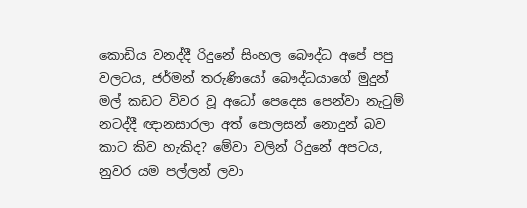කොඩිය වනද්දී රිදුනේ සිංහල බෞද්ධ අපේ පපු වලටය, ජර්මන් තරුණියෝ බෞද්ධයාගේ මුදුන් මල් කඩට විවර වූ අධෝ පෙදෙස පෙන්වා නැටුම් නටද්දී ඥානසාරලා අත් පොලසන් නොදුන් බව කාට කිව හැකිද? මේවා වලින් රිදුනේ අපටය, නුවර යම පල්ලන් ලවා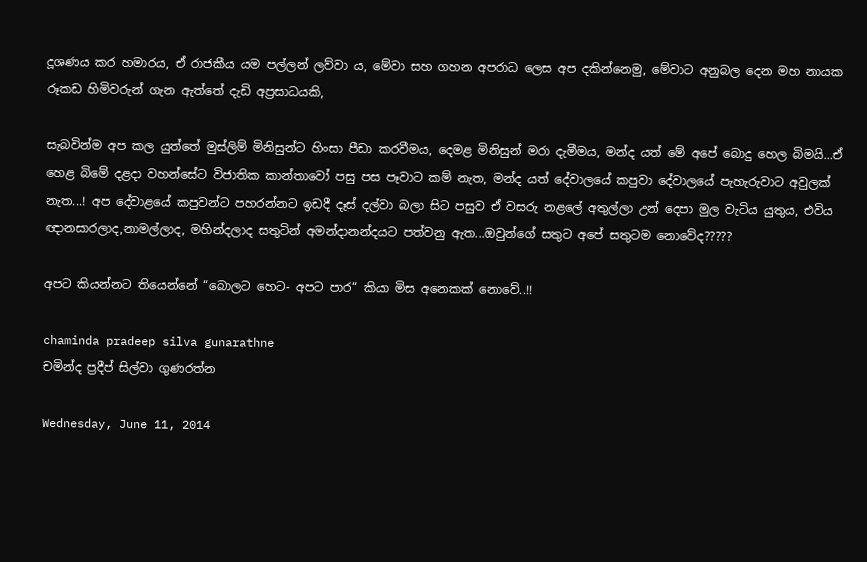දූශණය කර හමාරය, ඒ රාජකීය යම පල්ලන් ලව්වා ය, මේවා සහ ගහන අපරාධ ලෙස අප දකින්නෙමු, මේවාට අනුබල දෙන මහ නායක රූකඩ හිමිවරුන් ගැන ඇත්තේ දැඩි අප්‍රසාධයකි,

සැබවින්ම අප කල යුත්තේ මුස්ලිම් මිනිසුන්ට හිංසා පීඩා කරවීමය, දෙමළ මිනිසුන් මරා දැමීමය, මන්ද යත් මේ අපේ බොදු හෙල බිමයි...ඒ හෙළ බිමේ දළදා වහන්සේට විජාතික කාන්තාවෝ පසු පස පෑවාට කම් නැත, මන්ද යත් දේවාලයේ කපුවා දේවාලයේ පැහැරුවාට අවුලක් නැත...! අප දේවාළයේ කපුවන්ට පහරන්නට ඉඩදී දෑස් දල්වා බලා සිට පසුව ඒ වසරු නළලේ අතුල්ලා උන් දෙපා මුල වැටිය යුතුය, එවිය ඥානසාරලාද,නාමල්ලාද, මහින්දලාද සතුටින් අමන්දානන්දයට පත්වනු ඇත...ඔවුන්ගේ සතුට අපේ සතුටම නොවේද?????

අපට කියන්නට තියෙන්නේ “බොලට හෙට- අපට පාර“ කියා මිස අනෙකක් නොවේ..!!

chaminda pradeep silva gunarathne
චමින්ද ප්‍රදීප් සිල්වා ගුණරත්න

Wednesday, June 11, 2014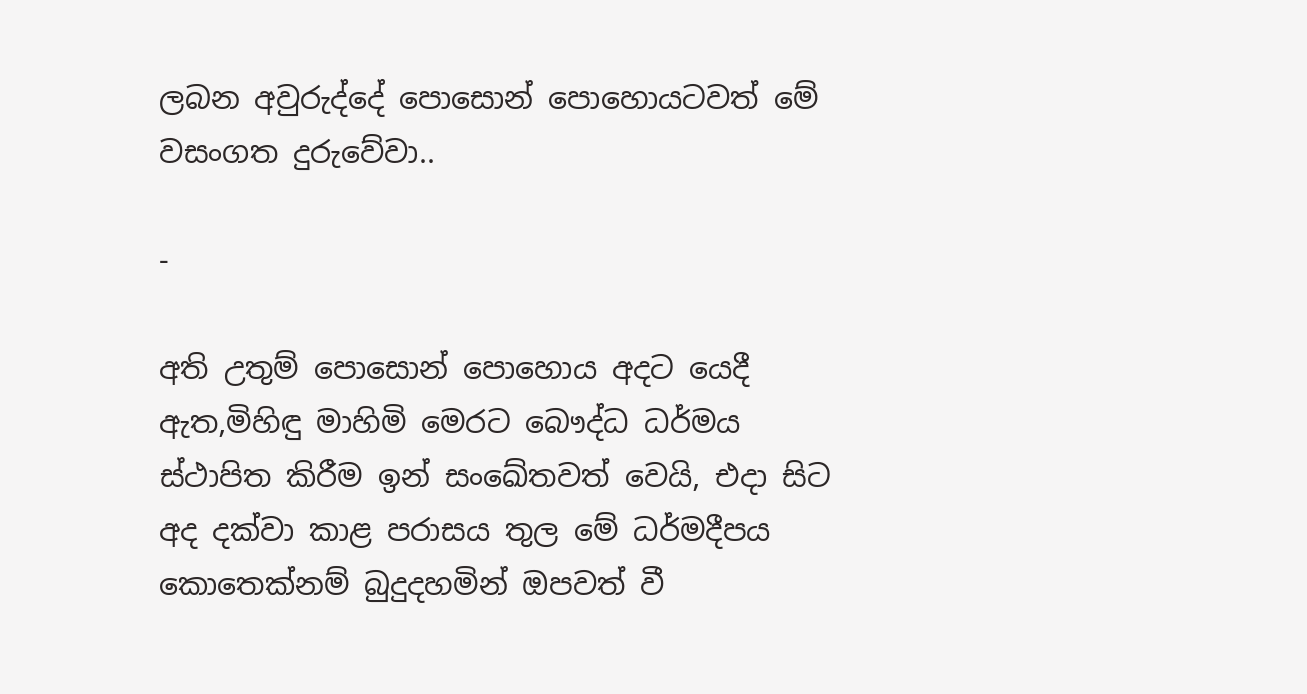ලබන අවුරුද්දේ පොසොන් පොහොයටවත් මේ වසංගත දුරුවේවා..

-

අති උතුම් පොසොන් පොහොය අදට යෙදී ඇත,මිහිඳු මාහිමි මෙරට බෞද්ධ ධර්මය ස්ථාපිත කිරීම ඉන් සංඛේතවත් වෙයි, එදා සිට අද දක්වා කාළ පරාසය තුල මේ ධර්මදීපය කොතෙක්නම් බුදුදහමින් ඔපවත් වී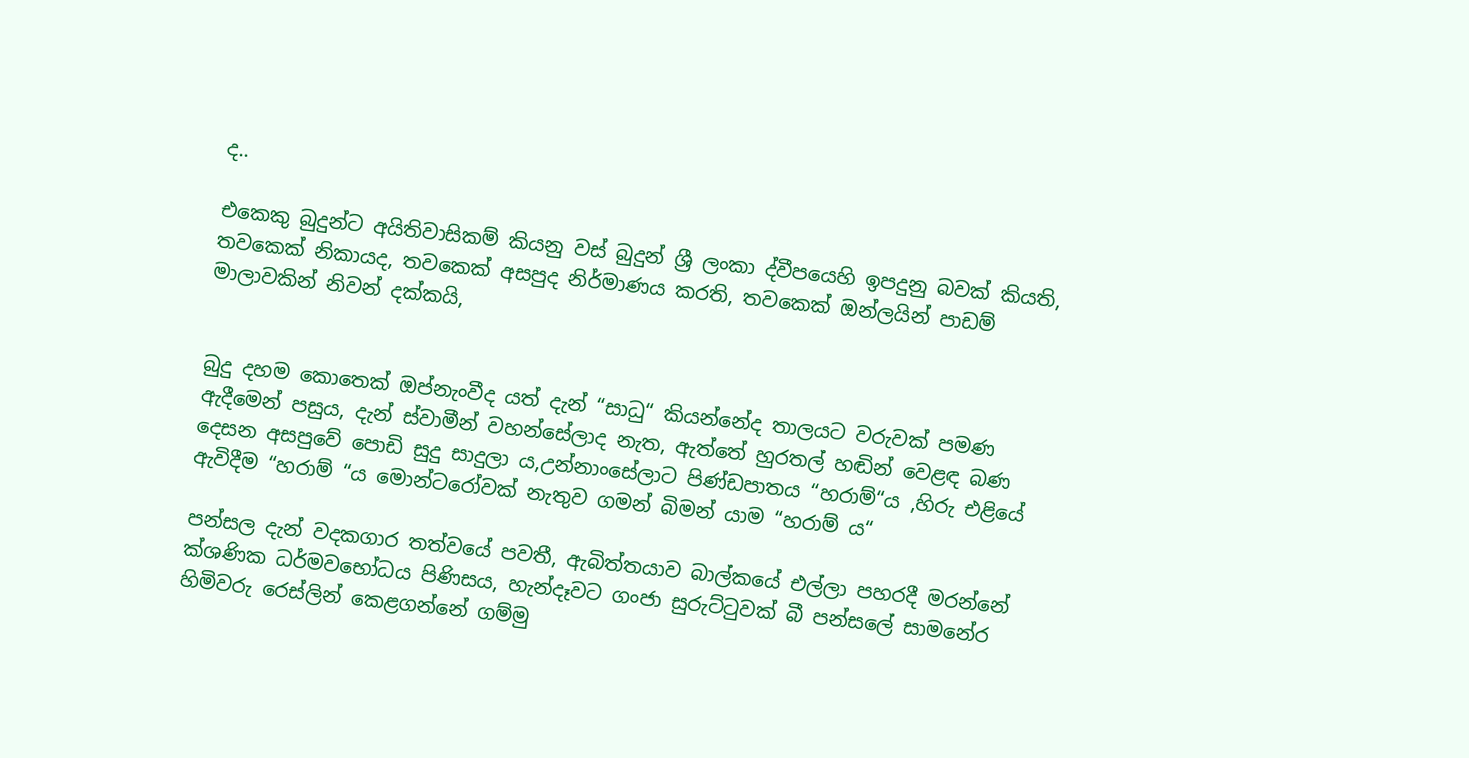ද..

එකෙකු බුදුන්ට අයිතිවාසිකම් කියනු වස් බුදුන් ශ්‍රී ලංකා ද්වීපයෙහි ඉපදුනු බවක් කියති, තවකෙක් නිකායද, තවකෙක් අසපුද නිර්මාණය කරති, තවකෙක් ඔන්ලයින් පාඩම් මාලාවකින් නිවන් දක්කයි,


බුදු දහම කොතෙක් ඔප්නැංවීද යත් දැන් “සාධු“ කියන්නේද තාලයට වරුවක් පමණ ඇදීමෙන් පසුය, දැන් ස්වාමීන් වහන්සේලාද නැත, ඇත්තේ හුරතල් හඬින් වෙළඳ බණ දෙසන අසපුවේ පොඩි සුදු සාදුලා ය,උන්නාංසේලාට පිණ්ඩපාතය “හරාම්“ය ,හිරු එළියේ ඇවිදීම “හරාම් “ය මොන්ටරෝවක් නැතුව ගමන් බිමන් යාම “හරාම් ය“

පන්සල දැන් වදකගාර තත්වයේ පවතී, ඇබිත්තයාව බාල්කයේ එල්ලා පහරදී මරන්නේ ක්ශණික ධර්මවභෝධය පිණිසය, හැන්දෑවට ගංජා සුරුට්ටුවක් බී පන්සලේ සාමනේර හිමිවරු රෙස්ලින් කෙළගන්නේ ගම්මු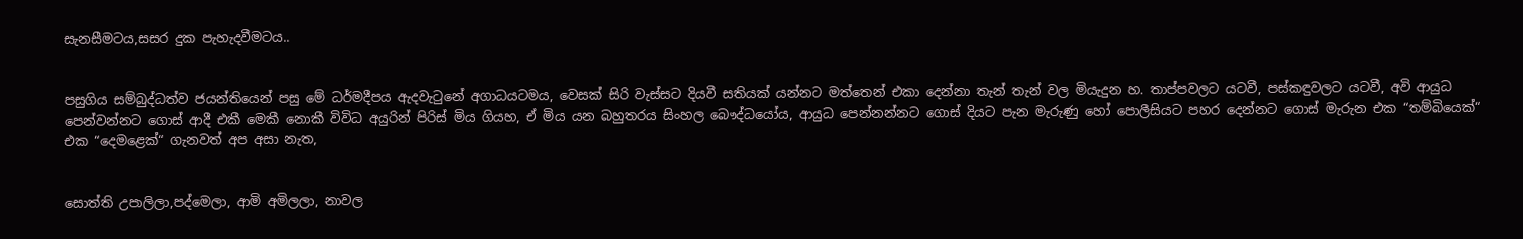සැනසීමටය,සසර දුක පැහැදවීමටය..


පසුගිය සම්බුද්ධත්ව ජයන්තියෙන් පසු මේ ධර්මදීපය ඇදවැටුනේ අගාධයටමය, වෙසක් සිරි වැස්සට දියවී සතියක් යන්නට මත්තෙන් එකා දෙන්නා තැන් තැන් වල මියැදුන හ. තාප්පවලට යටවී, පස්කඳුවලට යටවී, අවි ආයුධ පෙන්වන්නට ගොස් ආදී එකී මෙකී නොකී විවිධ අයුරින් පිරිස් මිය ගියහ, ඒ මිය යන බහුතරය සිංහල බෞද්ධයෝය, ආයුධ පෙන්නන්නට ගොස් දියට පැන මැරුණු හෝ පොලීසියට පහර දෙන්නට ගොස් මැරුන එක “තම්බියෙක්“ එක “දෙමළෙක්“ ගැනවත් අප අසා නැත,


සොත්ති උපාලිලා,පද්මෙලා, ආමි අමිලලා, නාවල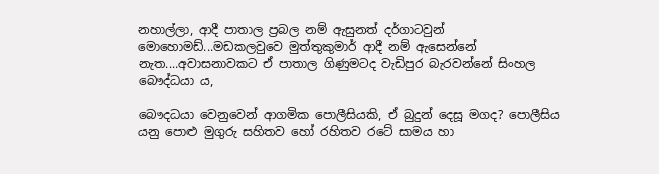නහාල්ලා, ආදී පාතාල ප්‍රබල නම් ඇසුනත් දර්ගාටවුන් මොහොමඩ්...මඩකලවුවෙ මුත්තුකුමාර් ආදී නම් ඇසෙන්නේ නැත....අවාසනාවකට ඒ පාතාල ගිණුමටද වැඩිපුර බැරවන්නේ සිංහල බෞද්ධයා ය,

බෞදධයා වෙනුවෙන් ආගමික පොලීසියකි, ඒ බුදුන් දෙසූ මගද? පොලීසිය යනු පොළු මුගුරු සහිතව හෝ රහිතව රටේ සාමය හා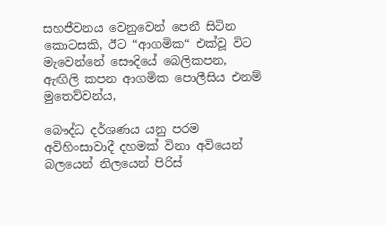සහජීවනය වෙනුවෙන් පෙනී සිටින කොටසකි, ඊට “ආගමික“ එක්වූ විට මැවෙන්නේ සෞදියේ බෙලිකපන, ඇඟිලි කපන ආගමික පොලීසිය එනම් මුතෙව්වන්ය,

බෞද්ධ දර්ශණය යනු පරම අවිහිංසාවාදී දහමක් විනා අවියෙන් බලයෙන් නිලයෙන් පිරිස්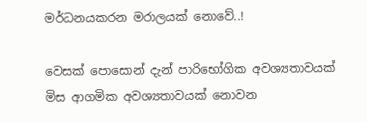මර්ධනයකරන මරාලයක් නොවේ..!

වෙසක් පොසොන් දැන් පාරිභෝගික අවශ්‍යතාවයක් මිස ආගමික අවශ්‍යතාවයක් නොවන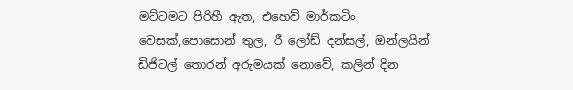මට්ටමට පිරිහී ඇත, එහෙව් මාර්කටිං වෙසක්,පොසොන් තුල, රී ලෝඩ් දන්සල්, ඔන්ලයින් ඩිජිටල් තොරන් අරුමයක් නොවේ, කලින් දින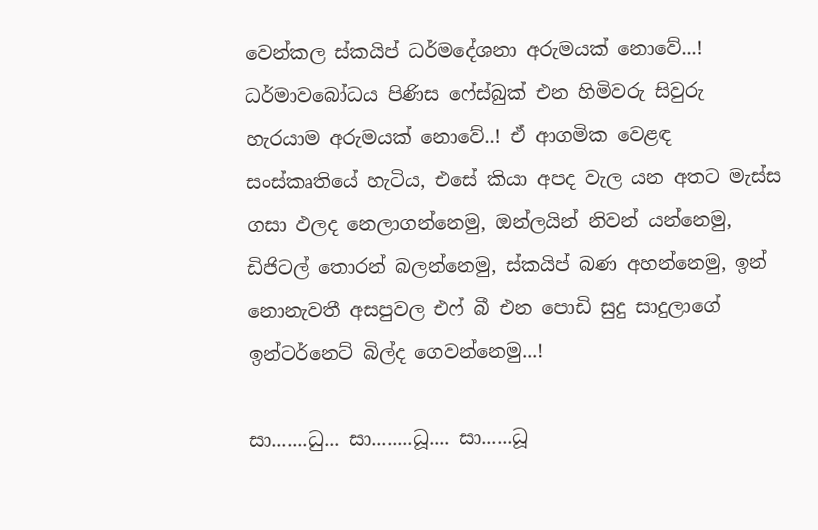වෙන්කල ස්කයිප් ධර්මදේශනා අරුමයක් නොවේ...! ධර්මාවබෝධය පිණිස ෆේස්බුක් එන හිමිවරු සිවුරු හැරයාම අරුමයක් නොවේ..! ඒ ආගමික වෙළඳ සංස්කෘතියේ හැටිය, එසේ කියා අපද වැල යන අතට මැස්ස ගසා ඵලද නෙලාගන්නෙමු, ඔන්ලයින් නිවන් යන්නෙමු, ඩිජිටල් තොරන් බලන්නෙමු, ස්කයිප් බණ අහන්නෙමු, ඉන් නොනැවතී අසපුවල එෆ් බී එන පොඩි සුදු සාදුලාගේ ඉන්ටර්නෙට් බිල්ද ගෙවන්නෙමු...!

සා.......ධු... සා........ධූ.... සා......ධූ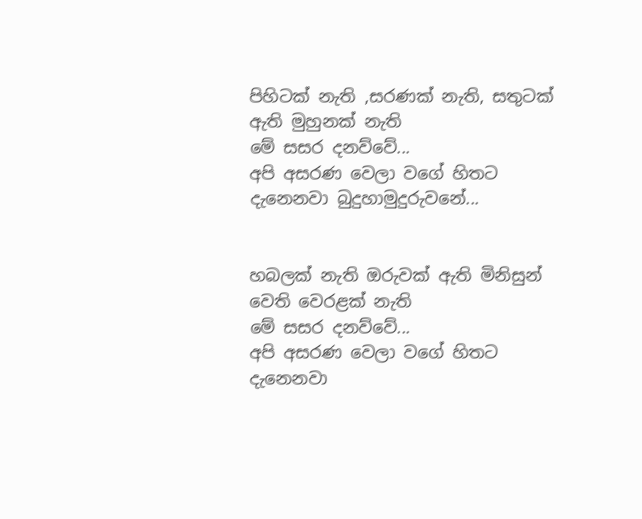පිහිටක් නැති ,සරණක් නැති, සතුටක් ඇති මුහුනක් නැති
මේ සසර දනව්වේ...
අපි අසරණ වෙලා වගේ හිතට දැනෙනවා බුදුහාමුදුරුවනේ...


හබලක් නැති ඔරුවක් ඇති මිනිසුන් වෙති වෙර‍ළක් නැති
මේ සසර දනව්වේ...
අපි අසරණ වෙලා වගේ හිතට දැනෙනවා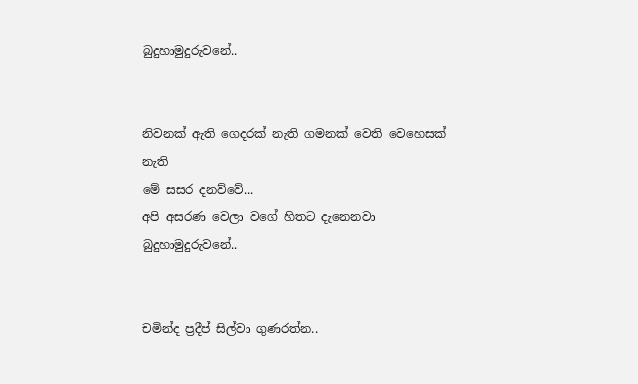බුදුහාමුදුරුවනේ..


නිවනක් ඇති ගෙදරක් නැති ගමනක් වෙති වෙහෙසක් නැති
මේ සසර දනව්වේ...
අපි අසරණ වෙලා වගේ හිතට දැනෙනවා බුදුහාමුදුරුවනේ..


චමින්ද ප්‍රදීප් සිල්වා ගුණරත්න..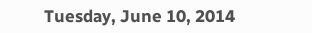Tuesday, June 10, 2014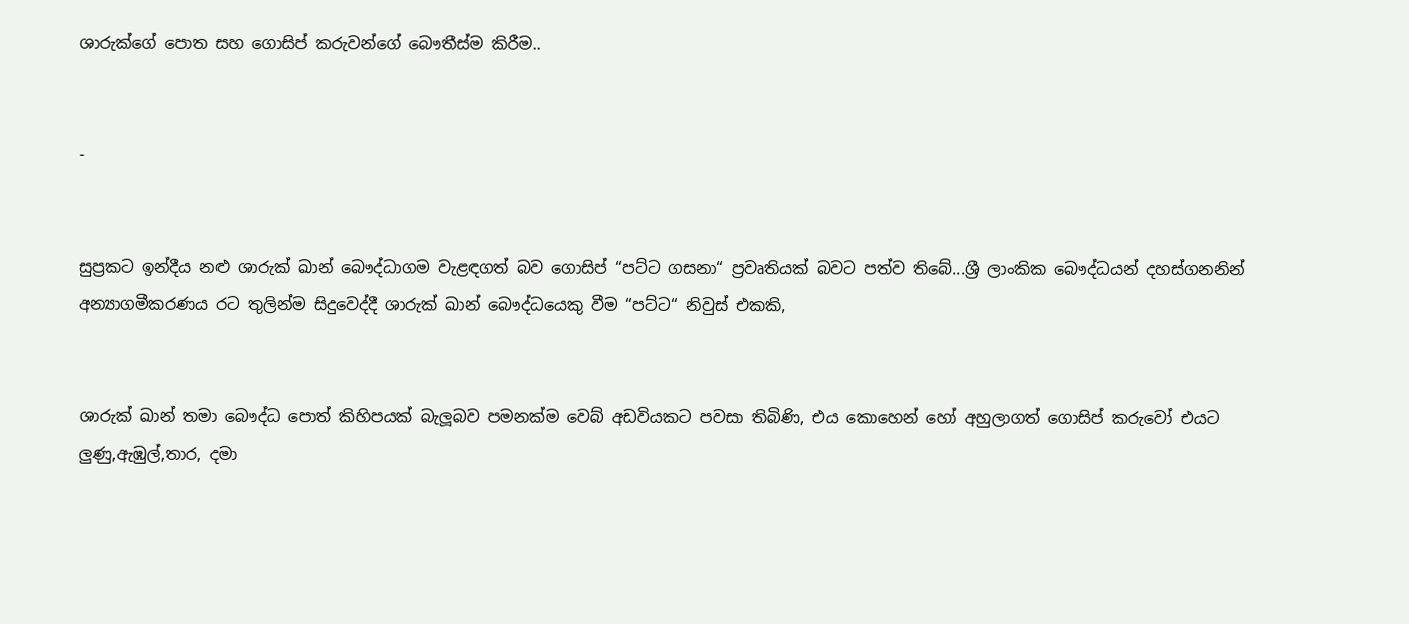ශාරුක්ගේ පොත සහ ගොසිප් කරුවන්ගේ බෞතීස්ම කිරීම..


-


සුප්‍රකට ඉන්දීය නළු ශාරුක් ඛාන් බෞද්ධාගම වැළඳගත් බව ගොසිප් “පට්ට ගසනා“ ප්‍රවෘතියක් බවට පත්ව තිබේ...ශ්‍රී ලාංකික බෞද්ධයන් දහස්ගනනින් අන්‍යාගමීකරණය රට තුලින්ම සිදුවෙද්දී ශාරුක් ඛාන් බෞද්ධයෙකු වීම “පට්ට“ නිවුස් එකකි,


ශාරුක් ඛාන් තමා බෞද්ධ පොත් කිහිපයක් බැලූබව පමනක්ම වෙබ් අඩවියකට පවසා තිබිණි, එය කොහෙන් හෝ අහුලාගත් ගොසිප් කරුවෝ එයට ලුණු,ඇඹුල්,තාර, දමා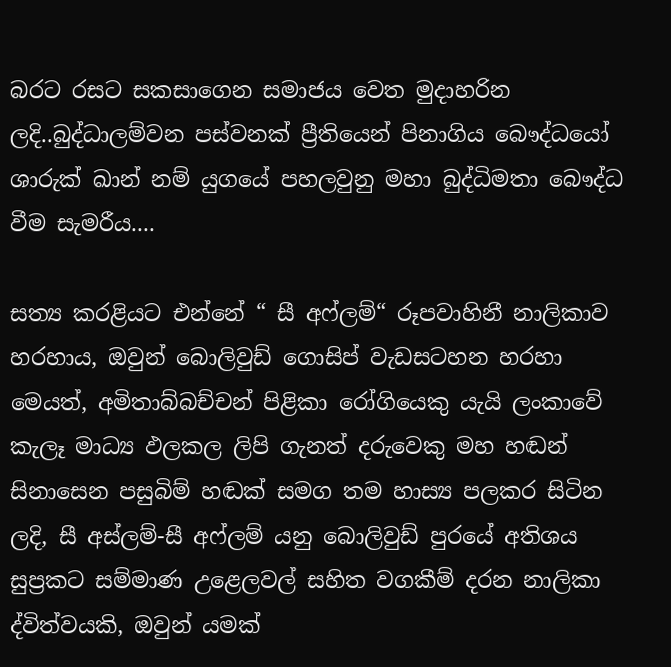බරට රසට සකසාගෙන සමාජය වෙත මුදාහරින ලදි..බුද්ධාලම්වන පස්වනක් ප්‍රීතියෙන් පිනාගිය බෞද්ධයෝ ශාරුක් ඛාන් නම් යුගයේ පහලවුනු මහා බුද්ධිමතා බෞද්ධ වීම සැමරීය....

සත්‍ය කරළියට එන්නේ “ සී අෆ්ලම්“ රූපවාහිනී නාලිකාව හරහාය, ඔවුන් බොලිවුඩ් ගොසිප් වැඩසටහන හරහා මෙයත්, අමිතාබ්බච්චන් පිළිකා රෝගියෙකු යැයි ලංකාවේ කැලෑ මාධ්‍ය ඵලකල ලිපි ගැනත් දරුවෙකු මහ හඬන් සිනාසෙන පසුබිම් හඬක් සමග තම හාස්‍ය පලකර සිටින ලදි, සී අස්ලම්-සී අෆ්ලම් යනු බොලිවුඩ් පුරයේ අතිශය සුප්‍රකට සම්මාණ උළෙලවල් සහිත වගකීම් දරන නාලිකා ද්විත්වයකි, ඔවුන් යමක්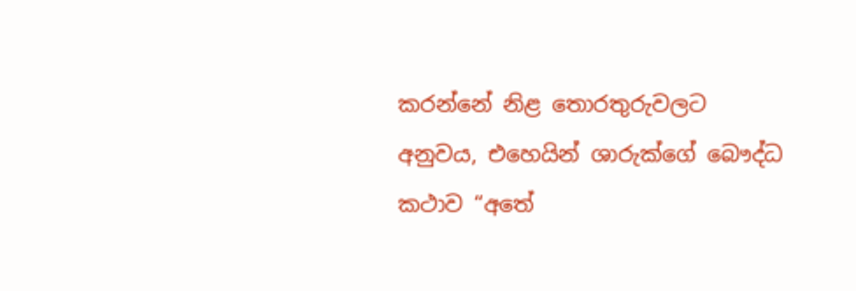කරන්නේ නිළ තොරතුරුවලට අනුවය, එහෙයින් ශාරුක්ගේ බෞද්ධ කථාව “අතේ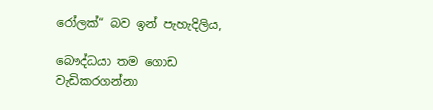රෝලක්“ බව ඉන් පැහැදිලිය,

බෞද්ධයා තම ගොඩ වැඩිකරගන්නා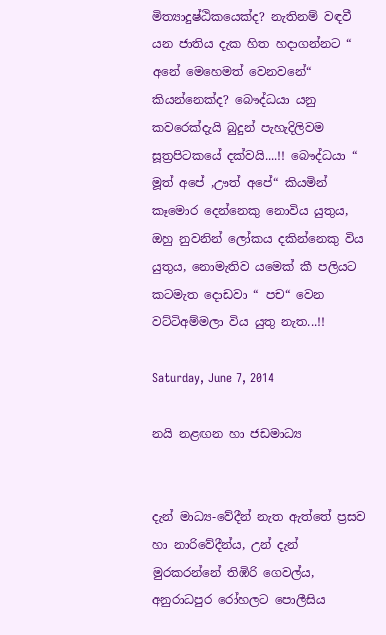මිත්‍යාදුෂ්ඨිකයෙක්ද? නැතිනම් වඳවී යන ජාතිය දැක හිත හදාගන්නට “ අනේ මෙහෙමත් වෙනවනේ“ කියන්නෙක්ද? බෞද්ධයා යනු කවරෙක්දැයි බුදුන් පැහැදිලිවම සූත්‍රපිටකයේ දක්වයි....!! බෞද්ධයා “ මූත් අපේ ,ඌත් අපේ“ කියමින් කෑමොර දෙන්නෙකු නොවිය යුතුය, ඔහු නුවනින් ලෝකය දකින්නෙකු විය යුතුය, නොමැතිව යමෙක් කී පලියට කටමැත දොඩවා “ පච“ වෙන වට්ටිඅම්මලා විය යුතු නැත...!!

Saturday, June 7, 2014

නයි නළඟන හා ජඩමාධ්‍ය


දැන් මාධ්‍ය-වේදීන් නැත ඇත්තේ ප්‍රසව හා නාරිවේදීන්ය, උන් දැන් මුරකරන්නේ තිඹිරි ගෙවල්ය, අනුරාධපුර රෝහලට පොලීසිය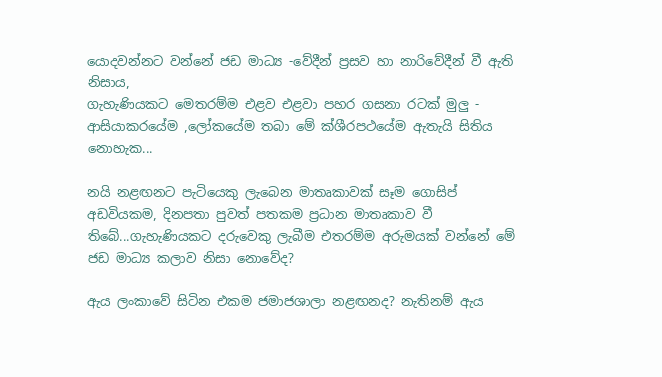යොදවන්නට වන්නේ ජඩ මාධ්‍ය -වේදීන් ප්‍රසව හා නාරිවේදීන් වී ඇති නිසාය,
ගැහැණියකට මෙතරම්ම එළව එළවා පහර ගසනා රටක් මුලු -
ආසියාකරයේම ,ලෝකයේම තබා මේ ක්ශීරපථයේම ඇතැයි සිතිය නොහැක...

නයි නළඟනට පැටියෙකු ලැබෙන මාතෘකාවක් සෑම ගොසිප් අඩවියකම, දිනපතා පුවත් පතකම ප්‍රධාන මාතෘකාව වී තිබේ...ගැහැණියකට දරුවෙකු ලැබීම එතරම්ම අරුමයක් වන්නේ මේ ජඩ මාධ්‍ය කලාව නිසා නොවේද?

ඇය ලංකාවේ සිටින එකම ජමාජශාලා නළඟනද? නැතිනම් ඇය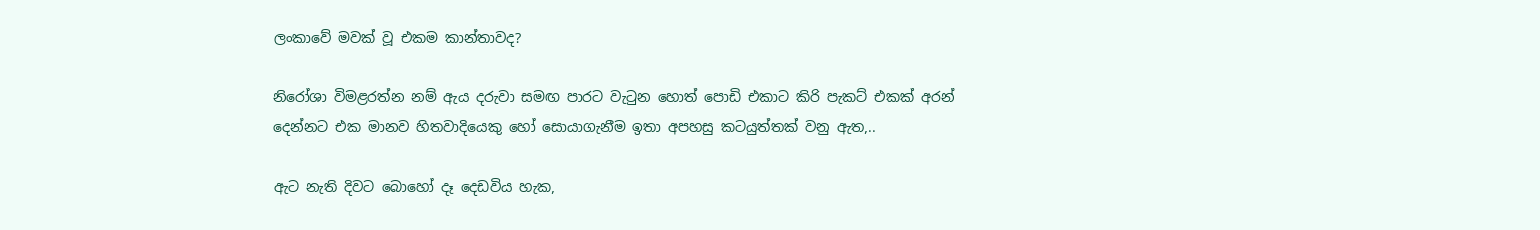ලංකාවේ මවක් වූ එකම කාන්තාවද?

නිරෝශා විමළරත්න නම් ඇය දරුවා සමඟ පාරට වැටුන හොත් පොඩි එකාට කිරි පැකට් එකක් අරන් දෙන්නට එක මානව හිතවාදියෙකු හෝ සොයාගැන‍ීම ඉතා අපහසු කටයුත්තක් වනු ඇත,..

ඇට නැති දිවට බොහෝ දෑ දෙඩවිය හැක,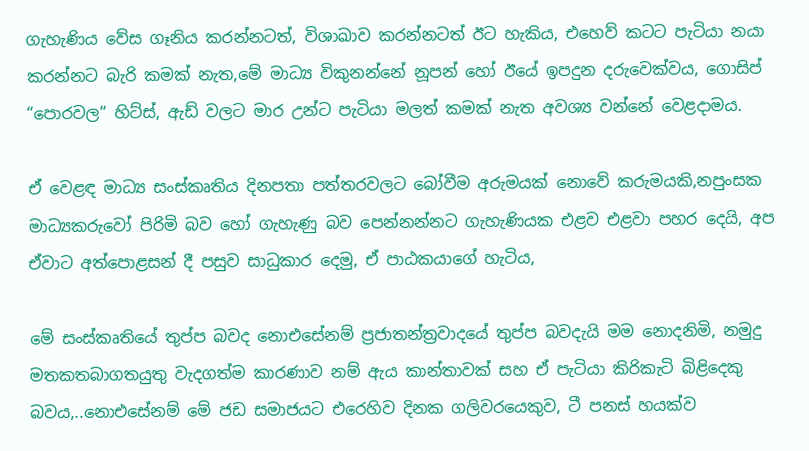ගැහැණිය වේස ගෑනිය කරන්නටත්, විශාඛාව කරන්නටත් ඊට හැකිය, එහෙව් කටට පැටියා නයා කරන්නට බැරි කමක් නැත,මේ මාධ්‍ය විකුනන්නේ නූපන් හෝ ඊයේ ඉපදුන දරුවෙක්වය, ගොසිප් “පොරවල“ හිට්ස්, ඇඩ් වලට මාර උන්ට පැටියා මලත් කමක් නැත අවශ්‍ය වන්නේ වෙළදාමය.

ඒ වෙළඳ මාධ්‍ය සංස්කෘතිය දිනපතා පත්තරවලට බෝවීම අරුමයක් නොවේ කරුමයකි,නපුංසක මාධ්‍යකරුවෝ පිරිමි බව හෝ ගැහැණු බව පෙන්නන්නට ගැහැණියක එළව එළවා පහර දෙයි, අප ඒවාට අත්පොළසන් දී පසුව සාධුකාර දෙමු, ඒ පාඨකයාගේ හැටිය,

මේ සංස්කෘතියේ තුප්ප බවද නොඑසේනම් ප්‍රජාතන්ත්‍රවාදයේ තුප්ප බවදැයි මම නොදනිමි, නමුදු මතකතබාගතයුතු වැදගත්ම කාරණාව නම් ඇය කාන්තාවක් සහ ඒ පැටියා කිරිකැටි බිළිදෙකු බවය,..නොඑසේනම් මේ ජඩ සමාජයට එරෙහිව දිනක ගලිවරයෙකුව, ටී පනස් හයක්ව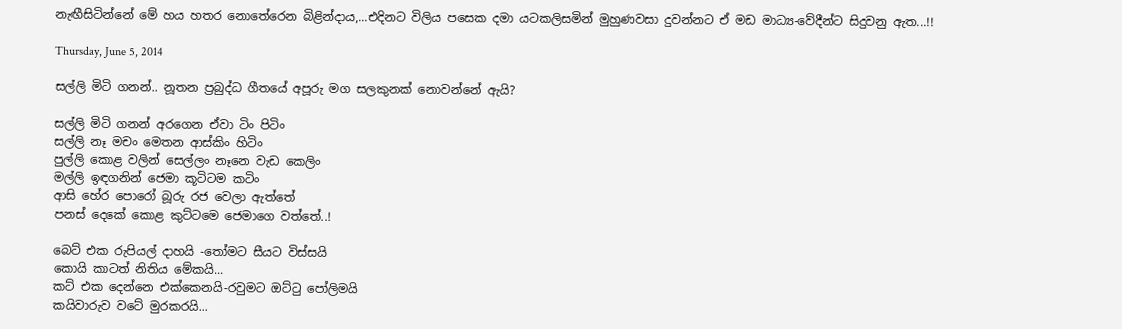නැඟීසිටින්නේ මේ හය හතර නොතේරෙන බිළින්දාය,...එදිනට විලිය පසෙක දමා යටකලිසමින් මුහුණවසා දුවන්නට ඒ මඩ මාධ්‍ය-වේදීන්ට සිදුවනු ඇත...!!

Thursday, June 5, 2014

සල්ලි මිටි ගනන්.. නූතන ප්‍රබුද්ධ ගීතයේ අපූරු මග සලකුනක් නොවන්නේ ඇයි?

සල්ලි මිටි ගනන් අරගෙන ඒවා ටිං පිටිං
සල්ලි නෑ මචං මෙතන ආස්කිං හිටිං
පුල්ලි කොළ වලින් සෙල්ලං නෑනෙ වැඩ කෙලිං
මල්ලි ඉඳගනින් ජෙමා කූටිටම කටිං
ආසි හේර පොරෝ බූරු රජ වෙලා ඇත්තේ
පනස් දෙකේ කොළ කුට්ටමෙ ජෙමාගෙ වත්තේ..!

බෙට් එක රුපියල් දාහයි -තෝමට සීයට විස්සයි
කොයි කාටත් නිතිය මේකයි...
කට් එක දෙන්නෙ එක්කෙනයි-රවුමට ඔට්ටු පෝලිමයි
කයිවාරුව වටේ මුරකරයි...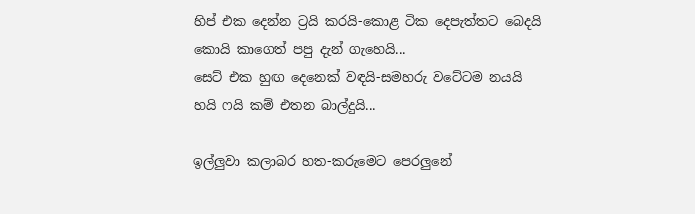හිප් එක දෙන්න ට්‍රයි කරයි-කොළ ටික දෙපැත්තට බෙදයි
කොයි කාගෙත් පපු දැන් ගැහෙයි...
සෙට් එක හුඟ දෙනෙක් වඳයි-සමහරු වටේටම නයයි
හයි ෆයි කම් එතන බාල්දුයි...

ඉල්ලුවා කලාබර හත-කරුමෙට පෙරලුනේ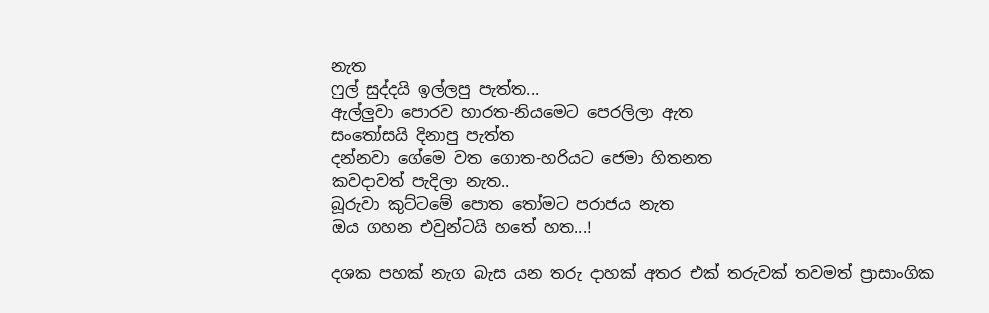නැත
ෆුල් සුද්දයි ඉල්ලපු පැත්ත...
ඇල්ලුවා පොරව හාරත-නියමෙට පෙරලිලා ඇත
සංතෝසයි දිනාපු පැත්ත
දන්නවා ගේමෙ වත ගොත-හරියට ජෙමා හිතනත
කවදාවත් පැදිලා නැත..
බූරුවා කුට්ටමේ පොත තෝමට පරාජය නැත
ඔය ගහන එවුන්ටයි හතේ හත...!

දශක පහක් නැග බැස යන තරු දාහක් අතර එක් තරුවක් තවමත් ප්‍රාසාංගික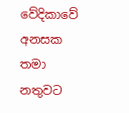වේදිකාවේ අනසක තමා නතුවට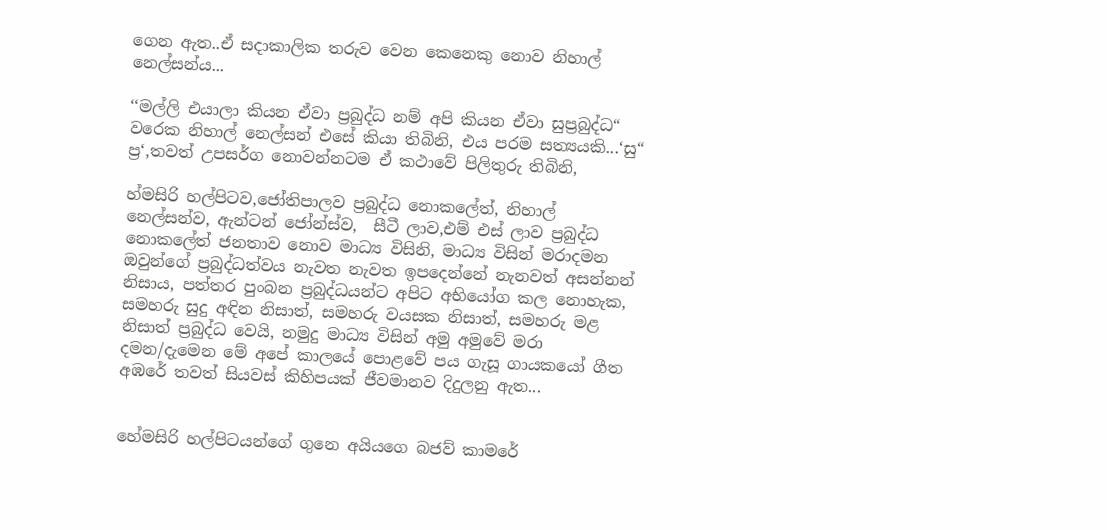ගෙන ඇත..ඒ සදාකාලික තරුව වෙන කෙනෙකු නොව නිහාල් නෙල්සන්ය...

‘‘මල්ලි එයාලා කියන ඒවා ප්‍රබුද්ධ නම් අපි කියන ඒවා සුප්‍රබුද්ධ“ වරෙක නිහාල් නෙල්සන් එසේ කියා තිබිනි, එය පරම සත්‍යයකි...‘සු“ ප්‍ර‘,තවත් උපසර්ග නොවන්නටම ඒ කථාවේ පිලිතුරු තිබිනි,

හ්මසිරි හල්පිටව,ජෝතිපාලව ප්‍රබුද්ධ නොකලේත්, නිහාල් නෙල්සන්ව, ඇන්ටන් ජෝන්ස්ව,  සීටී ලාව,එම් එස් ලාව ප්‍රබුද්ධ නොකලේත් ජනතාව නොව මාධ්‍ය විසිනි, මාධ්‍ය විසින් මරාදමන ඔවුන්ගේ ප්‍රබුද්ධත්වය නැවත නැවත ඉපදෙන්නේ නැනවත් අසන්නන් නිසාය, පත්තර පුංබන ප්‍රබුද්ධයන්ට අපිට අභියෝග කල නොහැක, සමහරු සුදු අඳින නිසාත්, සමහරු වයසක නිසාත්, සමහරු මළ නිසාත් ප්‍රබුද්ධ වෙයි, නමුදු මාධ්‍ය විසින් අමු අමුවේ මරා දමන/දැමෙන මේ අපේ කාලයේ පොළවේ පය ගැසූ ගායකයෝ ගීත අඹරේ තවත් සියවස් කිහිපයක් ජීවමානව දිදුලනු ඇත...


හේමසිරි හල්පිටයන්ගේ ගුනෙ අයියගෙ බජව් කාමරේ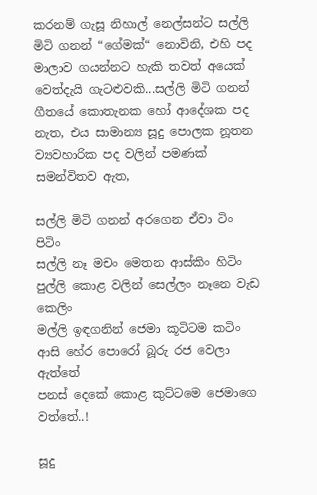කරනම් ගැසූ නිහාල් නෙල්සන්ට සල්ලි මිටි ගනන් “ගේමක්“ නොවිනි, එහි පද මාලාව ගයන්නට හැකි තවත් අයෙක් වෙත්දැයි ගැටළුවකි...සල්ලි මිටි ගනන් ගීතයේ කොතැනක හෝ ආදේශක පද නැත, එය සාමාන්‍ය සූදු පොලක නූතන ව්‍යවහාරික පද වලින් පමණක් සමන්විතව ඇත,

සල්ලි මිටි ගනන් අරගෙන ඒවා ටිං පිටිං
සල්ලි නෑ මචං මෙතන ආස්කිං හිටිං
පුල්ලි කොළ වලින් සෙල්ලං නෑනෙ වැඩ කෙලිං
මල්ලි ඉඳගනින් ජෙමා කූටිටම කටිං
ආසි හේර පොරෝ බූරු රජ වෙලා ඇත්තේ
පනස් දෙකේ කොළ කුට්ටමෙ ජෙමාගෙ වත්තේ..!

සූදු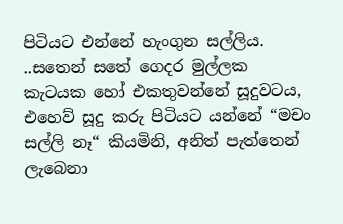පිටියට එන්නේ හැංගුන සල්ලිය. ..සතෙන් සතේ ගෙදර මුල්ලක කැටයක හෝ එකතුවන්නේ සූදුවටය, එහෙව් සූදු කරු පිටියට යන්නේ “මචං සල්ලි නෑ“ කියමිනි, අනිත් පැත්තෙන් ලැබෙනා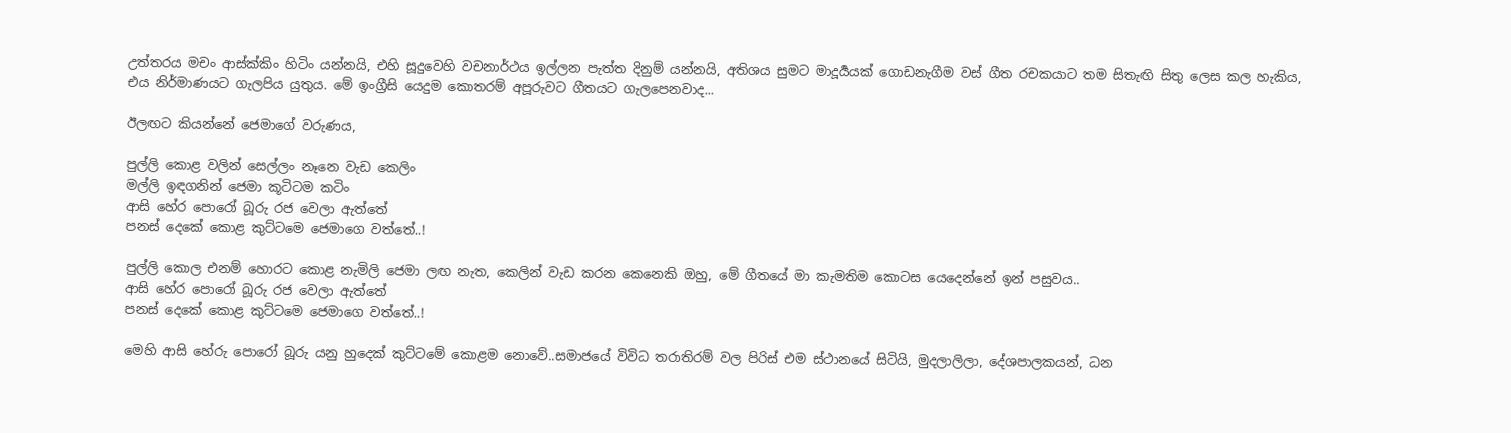උත්තරය මචං ආස්ක්කිං හිටිං යන්නයි, එහි සූදුවෙහි වචනාර්ථය ඉල්ලන පැත්ත දිනුම් යන්නයි, අතිශය සුමට මාදූර්‍යයක් ගොඩනැගීම වස් ගීත රචකයාට තම සිතැඟි සිතු ලෙස කල හැකිය, එය නිර්මාණයට ගැලපිය යුතුය. මේ ඉංග්‍රීසි යෙදුම කොතරම් අපූරුවට ගීතයට ගැලපෙනවාද...

ඊලඟට කියන්නේ ජෙමාගේ වරුණය,

පුල්ලි කොළ වලින් සෙල්ලං නෑනෙ වැඩ කෙලිං
මල්ලි ඉඳගනින් ජෙමා කූටිටම කටිං
ආසි හේර පොරෝ බූරු රජ වෙලා ඇත්තේ
පනස් දෙකේ කොළ කුට්ටමෙ ජෙමාගෙ වත්තේ..!

පුල්ලි කොල එනම් හොරට කොළ නැමිලි ජෙමා ලඟ නැත, කෙලින් වැඩ කරන කෙනෙකි ඔහු, මේ ගීතයේ මා කැමතිම කොටස යෙදෙන්නේ ඉන් පසුවය..
ආසි හේර පොරෝ බූරු රජ වෙලා ඇත්තේ
පනස් දෙකේ කොළ කුට්ටමෙ ජෙමාගෙ වත්තේ..!

මෙහි ආසි හේරු පොරෝ බූරු යනු හුදෙක් කුට්ටමේ කොළම නොවේ..සමාජයේ විවිධ තරාතිරම් වල පිරිස් එම ස්ථානයේ සිටියි, මුදලාලිලා, දේශපාලකයන්, ධන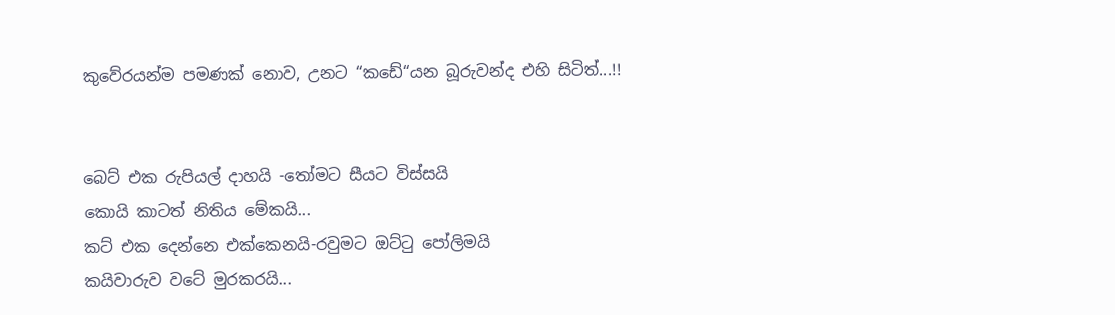කුවේරයන්ම පමණක් නොව, උනට “කඩේ“යන බූරුවන්ද එහි සිටිත්...!!


බෙට් එක රුපියල් දාහයි -තෝමට සීයට විස්සයි
කොයි කාටත් නිතිය මේකයි...
කට් එක දෙන්නෙ එක්කෙනයි-රවුමට ඔට්ටු පෝලිමයි
කයිවාරුව වටේ මුරකරයි...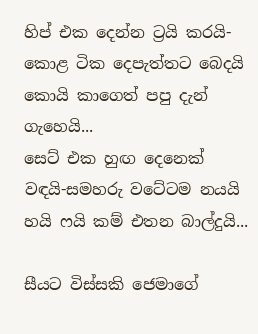හිප් එක දෙන්න ට්‍රයි කරයි-කොළ ටික දෙපැත්තට බෙදයි
කොයි කාගෙත් පපු දැන් ගැහෙයි...
සෙට් එක හුඟ දෙනෙක් වඳයි-සමහරු වටේටම නයයි
හයි ෆයි කම් එතන බාල්දුයි...

සීයට විස්සකි ජෙමාගේ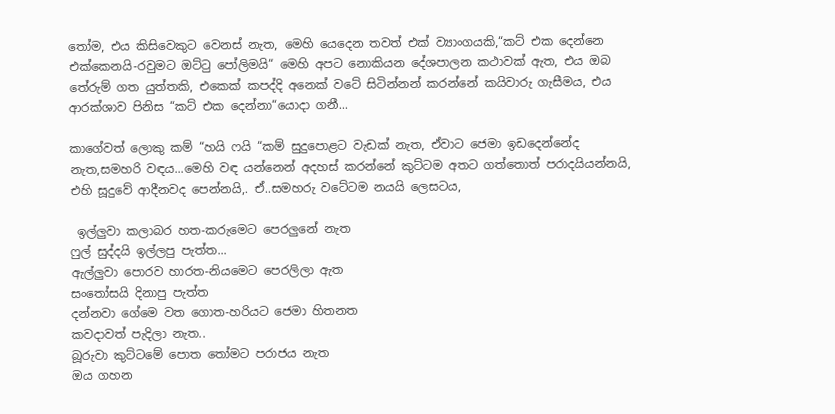තෝම, එය කිසිවෙකුට වෙනස් නැත, මෙහි යෙදෙන තවත් එක් ව්‍යාංගයකි,“කට් එක දෙන්නෙ එක්කෙනයි-රවුමට ඔට්ටු පෝලිමයි“ මෙහි අපට නොකියන දේශපාලන කථාවක් ඇත, එය ඔබ තේරුම් ගත යුත්තකි, එකෙක් කපද්දි අනෙක් වටේ සිටින්නන් කරන්නේ කයිවාරු ගැසීමය, එය ආරක්ශාව පිනිස “කට් එක දෙන්නා“යොදා ගනී...

කාගේවත් ලොකු කම් “හයි ෆයි “කම් සුදුපොළට වැඩක් නැත, ඒවාට ජෙමා ඉඩදෙන්නේද නැත,සමහරි වඳය...මෙහි වඳ යන්නෙන් අදහස් කරන්නේ කුට්ටම අතට ගත්තොත් පරාදයියන්නයි, එහි සූදුවේ ආදීනවද පෙන්නයි,. ඒ..සමහරු වටේටම නයයි ලෙසටය,

 ඉල්ලුවා කලාබර හත-කරුමෙට පෙරලුනේ නැත
ෆුල් සුද්දයි ඉල්ලපු පැත්ත...
ඇල්ලුවා පොරව හාරත-නියමෙට පෙරලිලා ඇත
සංතෝසයි දිනාපු පැත්ත
දන්නවා ගේමෙ වත ගොත-හරියට ජෙමා හිතනත
කවදාවත් පැදිලා නැත..
බූරුවා කුට්ටමේ පොත තෝමට පරාජය නැත
ඔය ගහන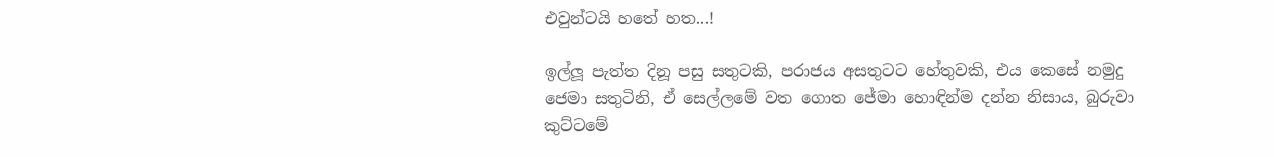එවුන්ටයි හතේ හත...!

ඉල්ලූ පැත්ත දිනූ පසු සතුටකි, පරාජය අසතුටට හේතුවකි, එය කෙසේ නමුදු ජෙමා සතුටිනි, ඒ සෙල්ලමේ වත ගොත ජේමා හොඳින්ම දන්න නිසාය, බුරුවා කුට්ටමේ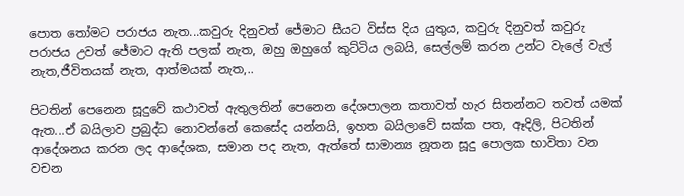පොත තෝමට පරාජය නැත...කවුරු දිනුවත් ජේමාට සීයට විස්ස දිය යුතුය, කවුරු දිනුවත් කවුරු පරාජය උවත් ජේමාට ඇති පලක් නැත, ඔහු ඔහුගේ කුට්ටිය ලබයි, සෙල්ලම් කරන උන්ට වැලේ වැල් නැත,ජීවිතයක් නැත, ආත්මයක් නැත,..

පිටතින් පෙනෙන සූදුවේ කථාවත් ඇතුලතින් පෙනෙන දේශපාලන කතාවත් හැර සිතන්නට තවත් යමක් ඇත...ඒ බයිලාව ප්‍රබුද්ධ නොවන්නේ කෙසේද යන්නයි, ඉහත බයිලාවේ සක්ක පත, ඈදිලි, පිටතින් ආදේශනය කරන ලද ආදේශක, සමාන පද නැත, ඇත්තේ සාමාන්‍ය නූතන සූදු පොලක භාවිතා වන වචන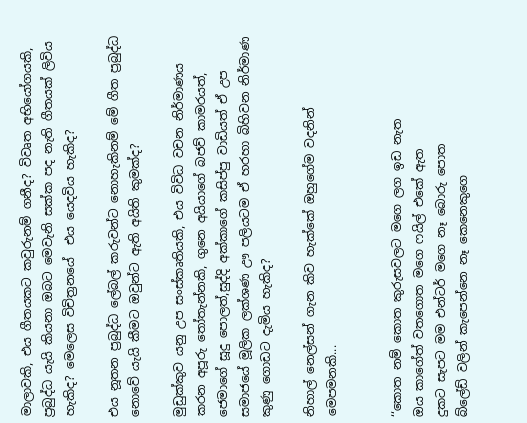මාලාවකි, එය ගීතයකට කවුරුනම් ගනීද? විවෘත අභියෝගයකි, ප්‍රබුද්ධ යැයි කියනා ඔබට මෙවැනි සක්ක පද නැති ගීතයක් ලිවිය හැකිද? මෙලෙස විචිත්‍රනයේ  එය යෙදවිය හැකිද?

එය නූතන ප්‍රබුද්ධ ලේබල් කරුවන්ට නොහැකිනම් මේ ගීත ප්‍රබුද්ධ නොවේ යැයි කීමට ඔවුන්ට ඇති අයිති කුමක්ද?

මුඩුක්කුව යනු උප සංස්කෘතියකි, එය විවිධ වචන නිර්මාණය කරන අපූරු තෝතැන්නකි, ගුනෙ අයියාගේ බජව් කාමරයත්, ජෙමාගේ සූදු පොලත්,සුද්දි අක්කාගේ කසිප්පු වාඩියත් ඒ උප සමාජයේ මූලික ලක්ශණ ඌ පලියටම ඒ හරහා බිහිවන නිර්මාණ කුණු ගොඩට දැමිය හැකිද?

නිහාල් නෙල්සන් ගැන කිව හැක්කේ ඔහුගේම වදනින් මෙපමනකි...


‘‘කොත නම් කොත කුරුසවලට මගෙ ලග ඉඩ නැත
ඔය කාගේත් වතගොත මගෙ ෆයිල් එකේ ඇත
දුකට සැපට මම එන්ටර් මගෙ නෑ බොරු පොත
බ්ලේඩ් වලින් කැපෙන්නෙ නෑ කෙනෙකුගෙ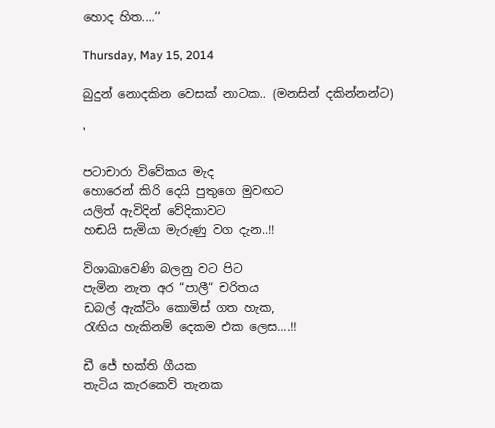හොද හිත....‘‘

Thursday, May 15, 2014

බුදුන් නොදකින වෙසක් නාටක.. (මනසින් දකින්නන්ට)

'

පටාචාරා විවේකය මැද
හොරෙන් කිරි දෙයි පුතුගෙ මුවඟට
යලිත් ඇවිදින් වේදිකාවට
හඬයි සැමියා මැරුණු වග දැන..!!

විශාඛාවෙණි බලනු වට පිට
පැමින නැත අර “පාලී“ චරිතය
ඩබල් ඇක්ටිං කොමිස් ගත හැක,
රැඟිය හැකිනම් දෙකම එක ලෙස....!!

ඩී ජේ භක්ති ගීයක
තැටිය කැරකෙව් තැනක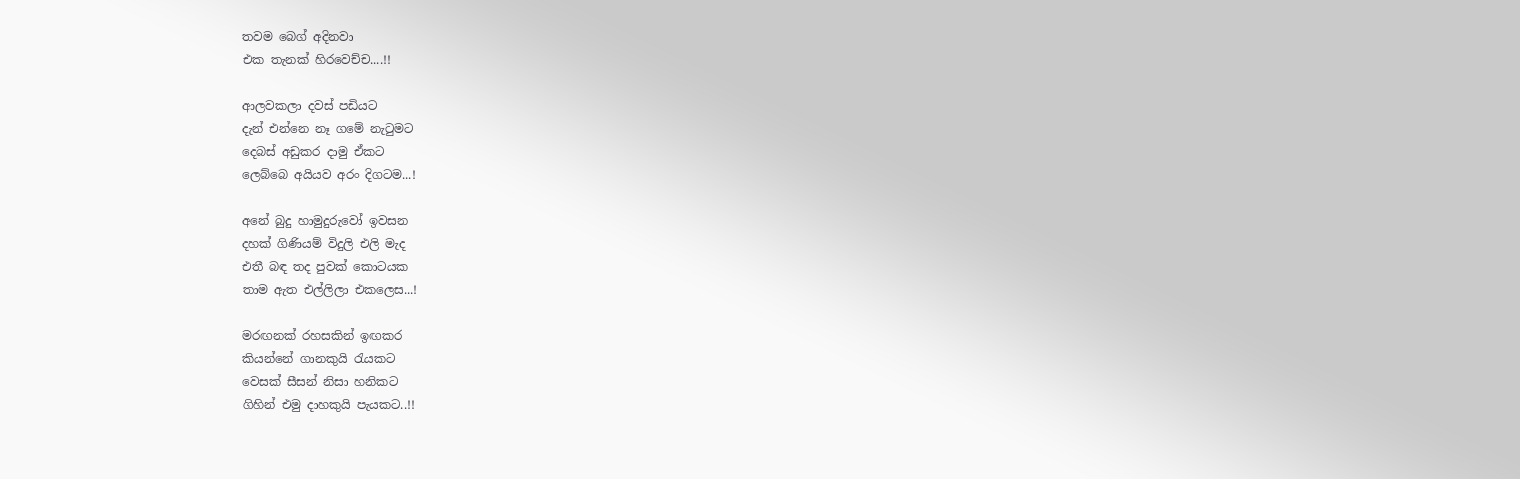තවම බෙග් අදිනවා
එක තැනක් හිරවෙච්ච....!!

ආලවකලා දවස් පඩියට
දැන් එන්නෙ නෑ ගමේ නැටුමට
දෙබස් අඩුකර දාමු ඒකට
ලෙබ්බෙ අයියව අරං දිගටම...!

අනේ බුදු හාමුදුරුවෝ ඉවසන
දහක් ගිණියම් විදුලි එලි මැද
එතී බඳ තද පුවක් කොටයක
තාම ඇත එල්ලිලා එකලෙස...!

මරඟනක් රහසකින් ඉඟකර
කියන්නේ ගානකුයි රැයකට
වෙසක් සීසන් නිසා හනිකට
ගිහින් එමු දාහකුයි පැයකට..!!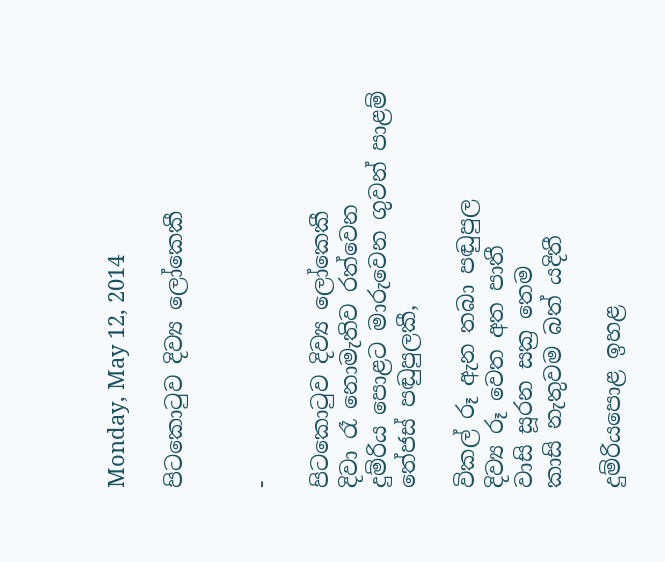Monday, May 12, 2014

පිටකොටුව දිව්‍ය ලෝකෙකී


-

පිටකොටුව දිව්‍ය ලෝකෙකී
දිවා රෑ නොමැතිව රත්වෙන
දුම්රිය පොළට මාරුවෙන ගුවන් පාළම්
තේජස් පඬුපුලකී,

විකල් රූ ඇන තබා පඬුපුල
දිව්‍ය රූ වෙත අත පාතී
වාසි සූරන සක්‍ර තෙම
කාසි නැතුවම බත් යදිතී

දුම්රියපොළ ඉහළ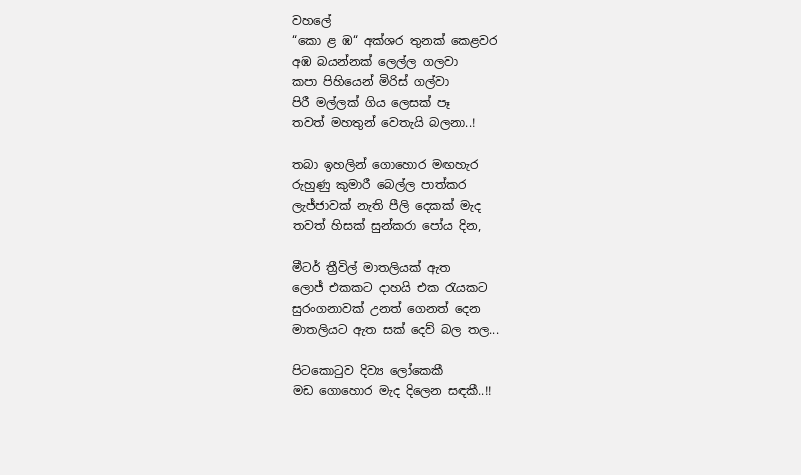වහලේ
“කො ළ ඹ“ අක්ශර තුනක් කෙළවර
අඹ බයන්නක් ලෙල්ල ගලවා
කපා පිහියෙන් මිරිස් ගල්වා
පිරී මල්ලක් ගිය ලෙසක් පෑ
තවත් මහතුන් වෙතැයි බලනා..!

තබා ඉහලින් ගොහොර මඟහැර
රුහුණු කුමාරී බෙල්ල පාත්කර
ලැජ්ජාවක් නැති පීලි දෙකක් මැද
තවත් හිසක් සුන්කරා පෝය දින,

මීටර් ත්‍රීවිල් මාතලියක් ඇත
ලොජ් එකකට දාහයි එක රැයකට
සුරංගනාවක් උනත් ගෙනත් දෙන
මාතලියට ඇත සක් දෙව් බල තල...

පිටකොටුව දිව්‍ය ලෝකෙකී
මඩ ගොහොර මැද දිලෙන සඳකී..!!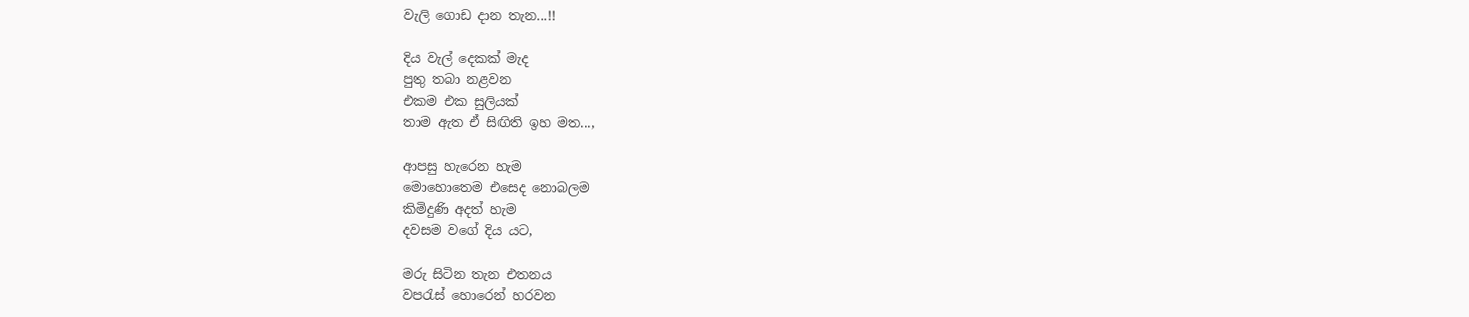වැලි ගොඩ දාන තැන...!!

දිය වැල් දෙකක් මැද
පුතු තබා නළවන
එකම එක සුලියක්
තාම ඇත ඒ සිඟිති ඉහ මත...,

ආපසු හැරෙන හැම
මොහොතෙම එසෙද නොබලම
කිමිදුණි අදත් හැම
දවසම වගේ දිය යට,

මරු සිටින තැන එතනය
වපරැස් හොරෙන් හරවන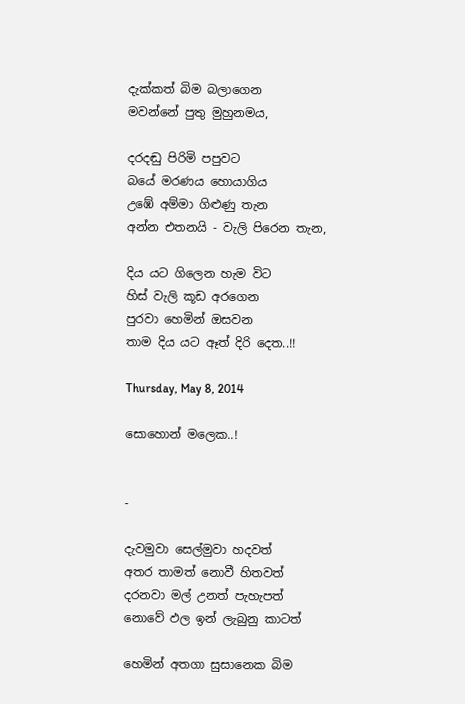දැක්කත් බිම බලාගෙන
මවන්නේ පුතු මුහුනමය,

දරදඬු පිරිමි පපුවට
බයේ මරණය හොයාගිය
උඹේ අම්මා ගිළුණු තැන
අන්න එතනයි - වැලි පිරෙන තැන,

දිය යට ගිලෙන හැම විට
හිස් වැලි කූඩ අරගෙන
පුරවා හෙමින් ඔසවන
තාම දිය යට ඈත් දිරි දෙත..!!

Thursday, May 8, 2014

සොහොන් මලෙක..!


-

දැවමුවා සෙල්මුවා හදවත්
අතර තාමත් නොවී හිතවත්
දරනවා මල් උනත් පැහැපත්
නොවේ ඵල ඉන් ලැබුනු කාටත්

හෙමින් අතගා සුසානෙක බිම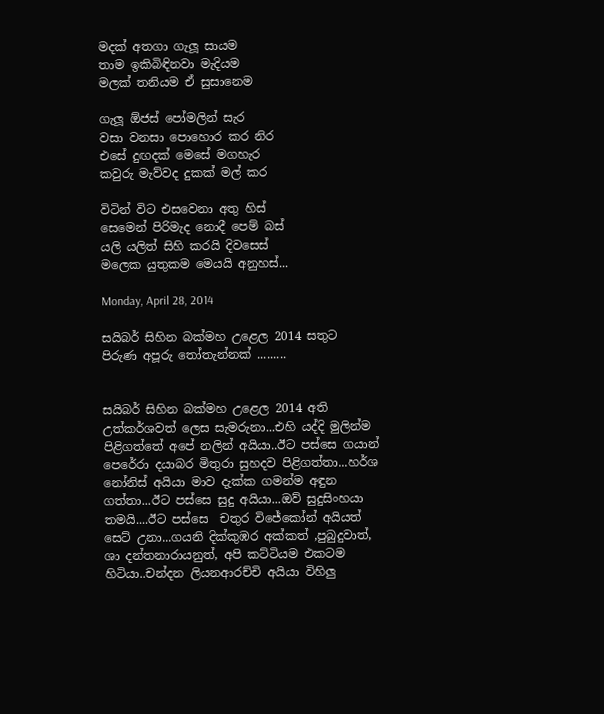මදක් අතගා ගැලූ සායම
තාම ඉකිබිඳිනවා මැදියම
මලක් තනියම ඒ සුසානෙම

ගැලූ ඕජස් පෝමලින් සැර
වසා වනසා පොහොර කර නිර
එසේ දුඟදක් මෙසේ මගහැර
කවුරු මැව්වද දුකක් මල් කර

විටින් විට එසවෙනා අතු හිස්
සෙමෙන් පිරිමැද නොදී පෙම් බස්
යලි යලිත් සිහි කරයි දිවස‍ෙස්
මලෙක යුතුකම මෙයයි අනුහස්...

Monday, April 28, 2014

සයිබර් සිහින බක්මහ උළෙල 2014 සතුට පිරුණ අපූරු තෝතැන්නක් .........


සයිබර් සිහින බක්මහ උළෙල 2014 අති උත්කර්ශවත් ලෙස සැමරුනා...එහි යද්දි මුලින්ම පිළිගත්තේ අපේ නලින් අයියා..ඊට පස්සෙ ගයාන් පෙරේරා දයාබර මිතුරා සුහදව පිළිගත්තා...හර්ශ නෝනිස් අයියා මාව දැක්ක ගමන්ම අඳුන ගත්තා...ඊට පස්සෙ සුදු අයියා...ඔව් සුදුසිංහයා තමයි....ඊට පස්සෙ  චතුර විජේකෝන් අයියත් සෙට් උනා...ගයනි දික්කුඹර අක්කත් ,පුබුදුවාත්, ශා දන්තනාරායනුත්, අපි කට්ටියම එකටම හිටියා..චන්දන ලියනආරච්චි අයියා විහිලු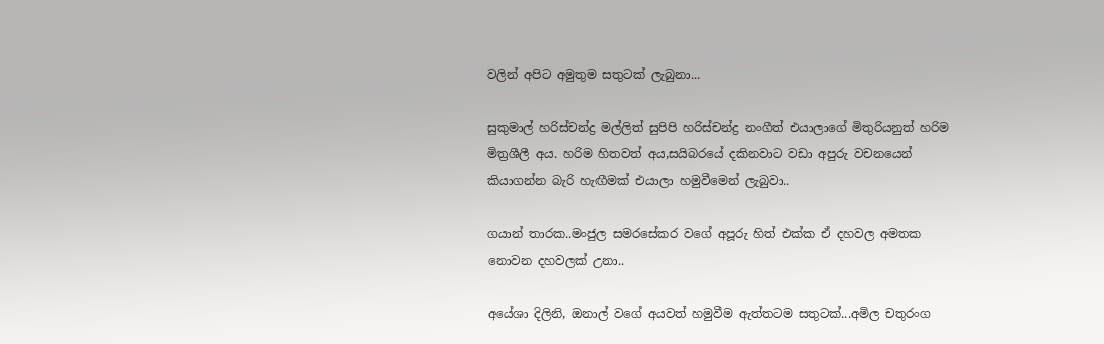වලින් අපිට අමුතුම සතුටක් ලැබුනා...

සුකුමාල් හරිස්චන්ද්‍ර මල්ලිත් සුපිපි හරිස්චන්ද්‍ර නංගීත් එයාලාගේ මිතුරියනුත් හරිම මිත්‍රශීලී අය. හරිම හිතවත් අය,සයිබරයේ දකිනවාට වඩා අපුරු වචනයෙන් කියාගන්න බැරි හැඟීමක් එයාලා හමුවීමෙන් ලැබුවා..

ගයාන් තාරක..මංජුල සමරසේකර වගේ අපූරු හිත් එක්ක ඒ දහවල අමතක නොවන දහවලක් උනා..

අයේශා දිලිනි, ඔනාල් වගේ අයවත් හමුවීම ඇත්තටම සතුටක්...අමිල චතුරංග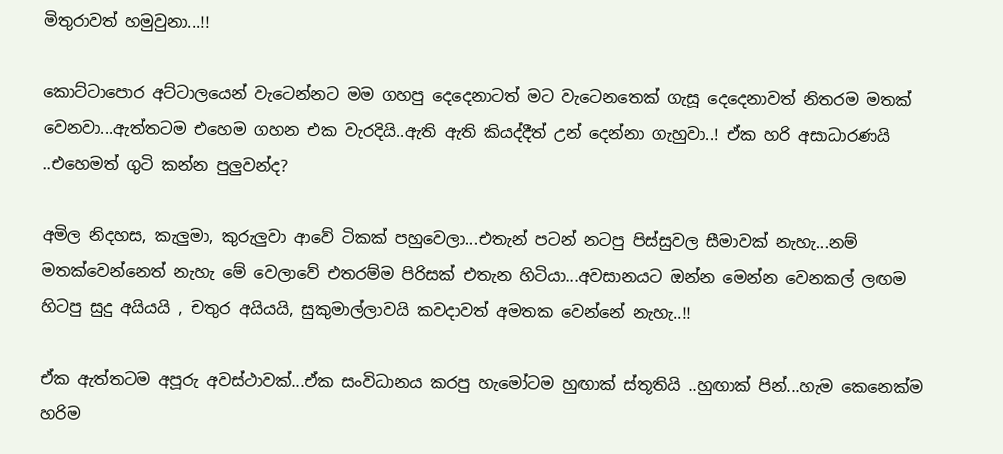මිතුරාවත් හමුවුනා...!!

කොට්ටාපොර අට්ටාලයෙන් වැටෙන්නට මම ගහපු දෙදෙනාටත් මට වැටෙනතෙක් ගැසූ දෙදෙනාවත් නිතරම මතක් වෙනවා...ඇත්තටම එහෙම ගහන එක වැරදියි..ඇති ඇති කියද්දීත් උන් දෙන්නා ගැහුවා..! ඒක හරි අසාධාරණයි ..එහෙමත් ගුටි කන්න පුලුවන්ද?

අමිල නිදහස, කැලුමා, කුරුලුවා ආවේ ටිකක් පහුවෙලා...එතැන් පටන් නටපු පිස්සුවල සීමාවක් නැහැ...නම් මතක්වෙන්නෙත් නැහැ මේ වෙලාවේ එතරම්ම පිරිසක් එතැන හිටියා...අවසානයට ඔන්න මෙන්න වෙනකල් ලඟම  හිටපු සුදු අයියයි , චතුර අයියයි, සුකුමාල්ලාවයි කවදාවත් අමතක වෙන්නේ නැහැ..!!

ඒක ඇත්තටම අපූරු අවස්ථාවක්...ඒක සංවිධානය කරපු හැමෝටම හුඟාක් ස්තූතියි ..හුඟාක් පින්...හැම කෙනෙක්ම හරිම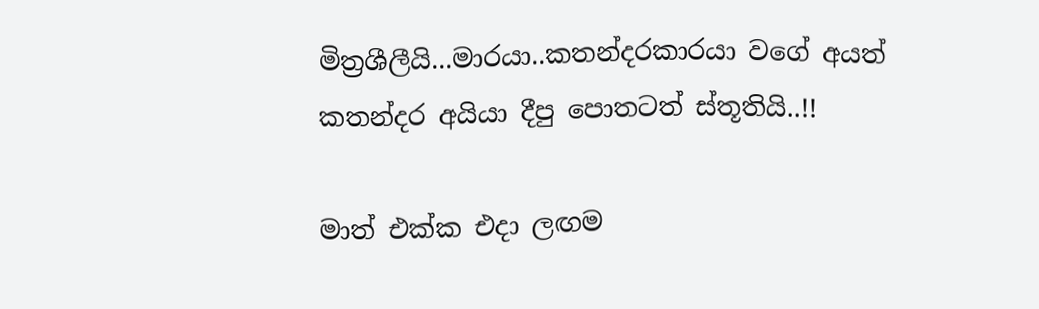මිත්‍රශීලීයි...මාරයා..කතන්දරකාරයා වගේ අයත් කතන්දර අයියා දීපු පොතටත් ස්තූතියි..!!

මාත් එක්ක එදා ලඟම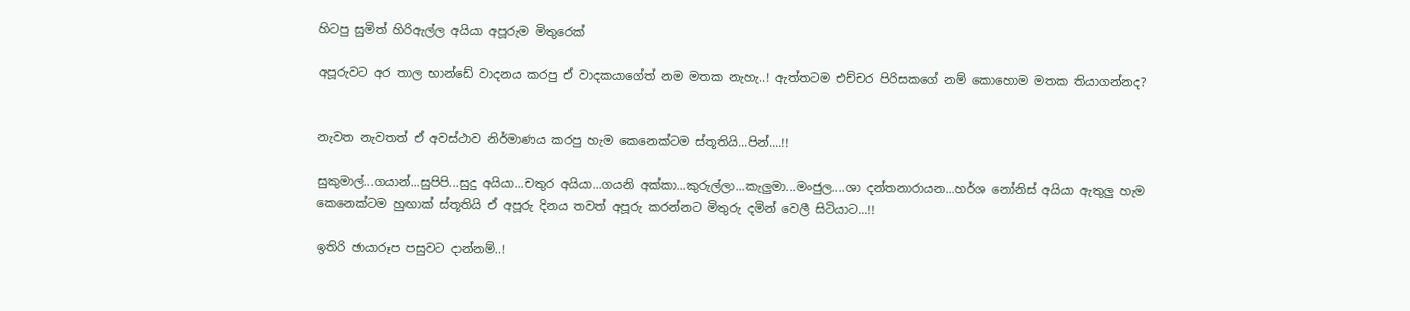හිටපු සුමිත් හිරිඇල්ල අයියා අපූරුම මිතුරෙක්

අපූරුවට අර තාල භාන්ඩේ වාදනය කරපු ඒ වාදකයාගේත් නම මතක නැහැ..! ඇත්තටම එච්චර පිරිසකගේ නම් කොහොම මතක තියාගන්නද?


නැවත නැවතත් ඒ අවස්ථාව නිර්මාණය කරපු හැම කෙනෙක්ටම ස්තූතියි...පින්....!!

සුකුමාල්...ගයාන්...සුපිපි...සුදු අයියා...චතුර අයියා...ගයනි අක්කා...කුරුල්ලා...කැලුමා...මංජුල....ශා දන්තනාරායන...හර්ශ නෝනිස් අයියා ඇතුලු හැම කෙනෙක්ටම හුඟාක් ස්තූතියි ඒ අපූරු දිනය තවත් අපූරු කරන්නට මිතුරු දමින් වෙලී සිටියාට...!!

ඉතිරි ඡායාරූප පසුවට දාන්නම්..!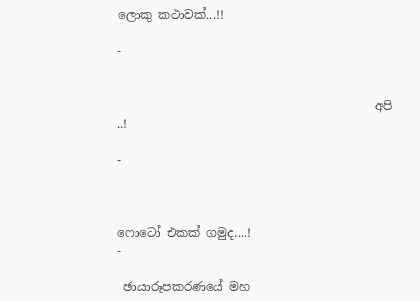ලොකු කථාවක්...!!

-


                                           අපි ..!

-



ෆොටෝ එකක් ගමුද....!
-

 ඡායාරූපකරණයේ මහ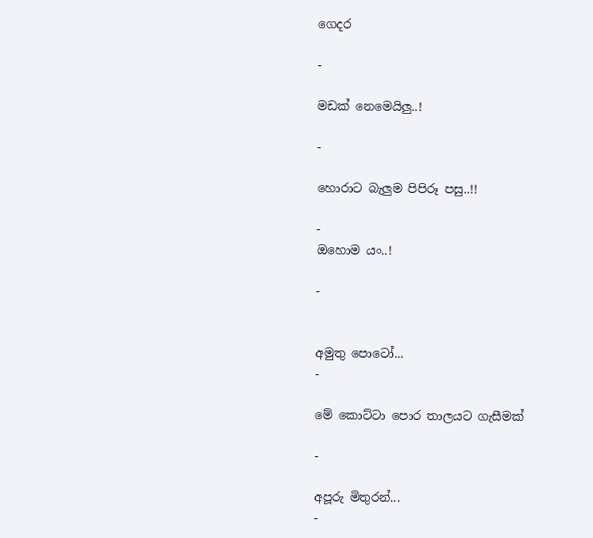ගෙදර

-

මඩක් නෙමෙයිලු..!

-

හොරාට බැලුම පිපිරූ පසු..!!

-
ඔහොම යං..!

-


අමුතු පොටෝ...
-

මේ කොට්ටා පොර තාලයට ගැසීමක්

-

අපූරු මිතුරන්...
-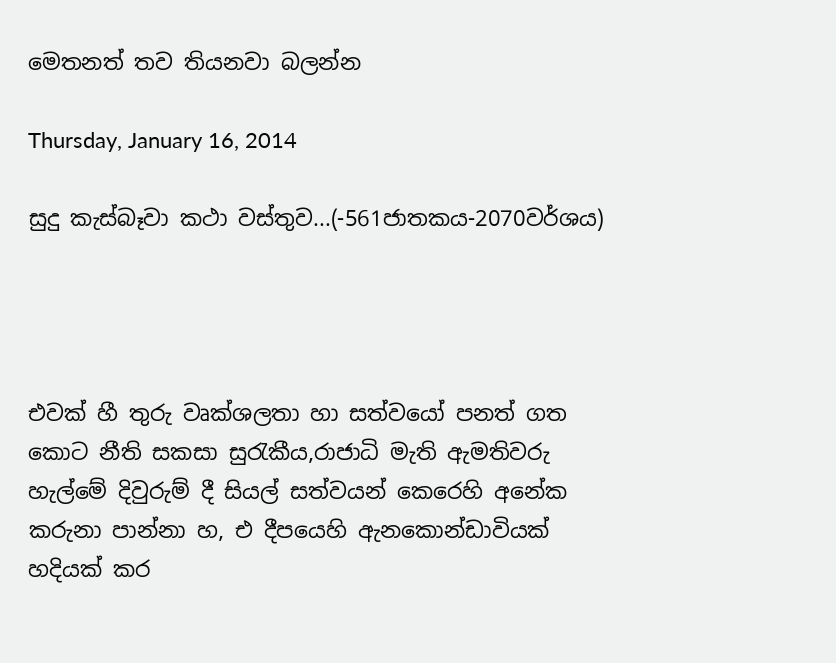මෙතනත් තව තියනවා බලන්න

Thursday, January 16, 2014

සුදු කැස්බෑවා කථා වස්තුව...(-561ජාතකය-2070වර්ශය)




එවක් හී තුරු වෘක්ශලතා හා සත්වයෝ පනත් ගත කොට නීති සකසා සුරැකීය,රාජාධි මැති ඇමතිවරු හැල්මේ දිවුරුම් දී සියල් සත්වයන් කෙරෙහි අනේක කරුනා පාන්නා හ, එ දීපයෙහි ඇනකොන්ඩාවියක් හදියක් කර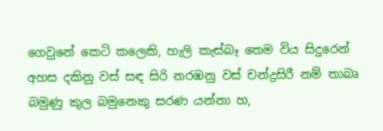ගෙවුනේ කෙටි කලෙකි, හැලි කැස්බෑ තෙම විය සිදුරෙන් අහස දකිනු වස් සඳ සිරි නරඹනු වස් චන්ද්‍රසිරී නම් තාබෘ බමුණු කුල බමුනෙකු සරණ යන්නා හ,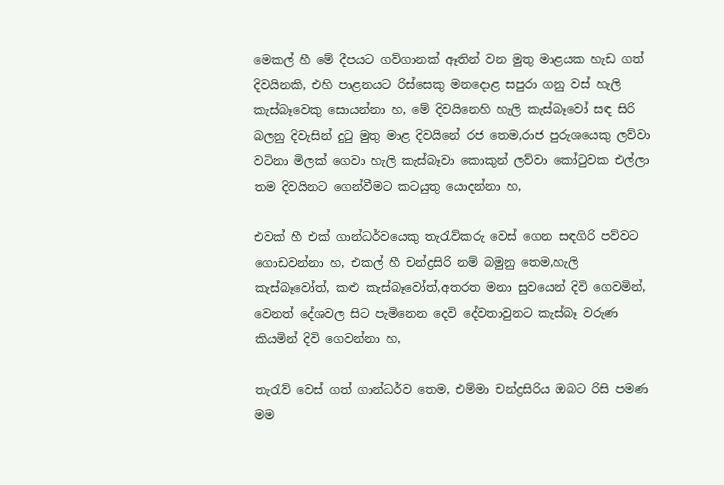මෙකල් හී මේ දීපයට ගව්ගානක් ඈතින් වන මුතු මාළයක හැඩ ගත් දිවයිනකි, එහි පාළනයට රිස්සෙකු මනදොළ සපුරා ගනු වස් හැලි කැස්බෑවෙකු සොයන්නා හ, මේ දිවයිනෙහි හැලි කැස්බෑවෝ සඳ සිරි බලනු දිවැසින් දුටු මුතු මාළ දිවයිනේ රජ තෙම,රාජ පුරුශයෙකු ලව්වා වටිනා මිලක් ගෙවා හැලි කැස්බෑවා කොකුන් ලව්වා කෝටුවක එල්ලා තම දිවයිනට ගෙන්වීමට කටයුතු යොදන්නා හ,

එවක් හී එක් ගාන්ධර්වයෙකු තැරැව්කරු වෙස් ගෙන සඳගිරි පව්වට ගොඩවන්නා හ, එකල් හී චන්ද්‍රසිරි නම් බමුනු තෙම,හැලි කැස්බෑවෝත්, කළු කැස්බෑවෝත්,අතරත මනා සුවයෙන් දිවි ගෙවමින්, වෙනත් දේශවල සිට පැමිනෙන දෙවි දේවතාවුනට කැස්බෑ වරුණ කියමින් දිවි ගෙවන්නා හ,

තැරැව් වෙස් ගත් ගාන්ධර්ව තෙම, එම්මා චන්ද්‍රසිරිය ඔබට රිසි පමණ මම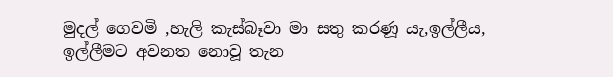මුදල් ගෙවමි ,හැලි කැස්බෑවා මා සතු කරණූ යැ,ඉල්ලීය, ඉල්ලීමට අවනත නොවූ තැන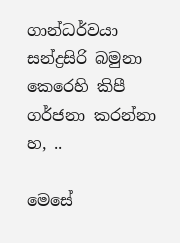ගාන්ධර්වයා සන්ද්‍රසිරි බමුනා කෙරෙහි කිපී ගර්ජනා කරන්නා හ, ..

මෙසේ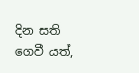දින සති ගෙවී යත්,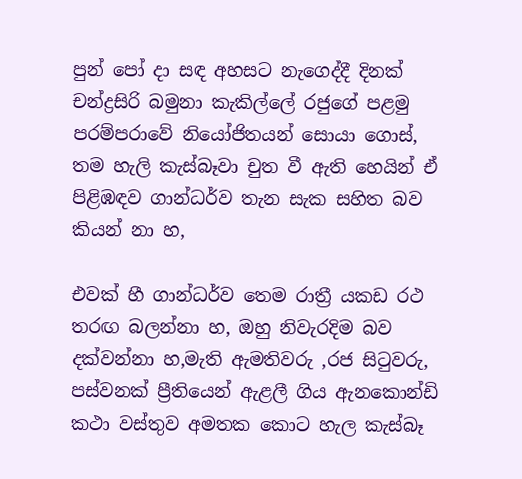පුන් පෝ දා සඳ අහසට නැගෙද්දී දිනක් චන්ද්‍රසිරි බමුනා කැකිල්ලේ රජුගේ පළමු පරම්පරාවේ නියෝජිතයන් සොයා ගොස්, තම හැලි කැස්බෑවා චුත වී ඇති හෙයින් ඒ පිළිඹඳව ගාන්ධර්ව තැන සැක සහිත බව කියන් නා හ,

එවක් හී ගාන්ධර්ව තෙම රාත්‍රී යකඩ රථ තරඟ බලන්නා හ, ඔහු නිවැරදිම බව දක්වන්නා හ,මැති ඇමතිවරු ,රජ සිටුවරු, පස්වනක් ප්‍රීතියෙන් ඇළලී ගිය ඇනකොන්ඩි කථා වස්තුව අමතක කොට හැල කැස්බෑ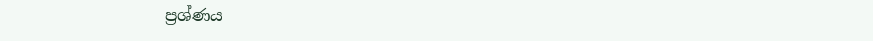ප්‍රශ්ණය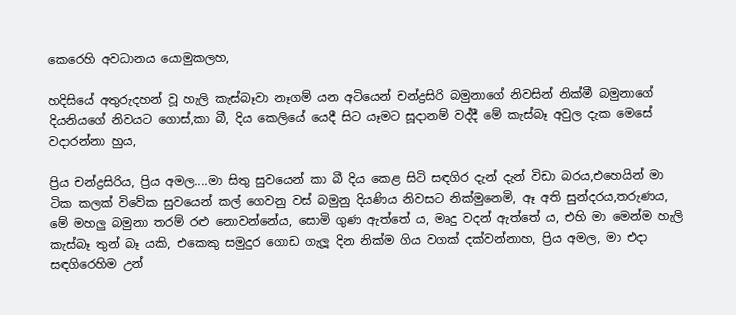කෙරෙහි අවධානය යොමුකලහ,

හදිසියේ අතුරුදහන් වූ හැලි කැස්බෑවා නෑගම් යන අටියෙන් චන්ද්‍රසිරි බමුනාගේ නිවසින් නික්මී බමුනාගේ දියනියගේ නිවයට ගොස්,කා බී, දිය කෙලියේ යෙදී සිට යෑමට සූදානම් වද්දී මේ කැස්බෑ අවුල දැක මෙසේ වදාරන්නා හුය,

ප්‍රිය චන්ද්‍රසිරිය, ප්‍රිය අමල....මා සිතු සුවයෙන් කා බී දිය කෙළ සිටි සඳගිර දැන් දැන් විඩා බරය,එහෙයින් මා ටික කලක් විවේක සුවයෙන් කල් ගෙවනු වස් බමුනු දියණිය නිවසට නික්මුනෙමි, ඈ අති සුන්දරය,තරුණය, මේ මහලු බමුනා තරම් රළු නොවන්නේය, සොමි ගුණ ඇත්තේ ය, මෘදු වදන් ඇත්තේ ය, එහි මා මෙන්ම හැලි කැස්බෑ තුන් බෑ යකි, එකෙකු සමුදුර ගොඩ ගැලූ දින නික්ම ගිය වගක් දක්වන්නාහ, ප්‍රිය අමල, මා එදා සඳගිරෙහිම උන්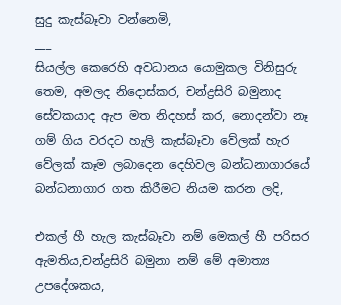සුදු කැස්බෑවා වන්නෙමි,
___
සියල්ල කෙරෙහි අවධානය යොමුකල විනිසුරු තෙම, අමලද නිදොස්කර, චන්ද්‍රසිරි බමුනාද සේවකයාද ඇප මත නිදහස් කර, නොදන්වා නෑ ගම් ගිය වරදට හැලි කැස්බෑවා වේලක් හැර වේලක් කෑම ලබාදෙන දෙහිවල බන්ධනාගාරයේ බන්ධනාගාර ගත කිරීමට නියම කරන ලදි,

එකල් හී හැල කැස්බෑවා නම් මෙකල් හී පරිසර ඇමතිය,චන්ද්‍රසිරි බමුනා නම් මේ අමාත්‍ය උපදේශකය,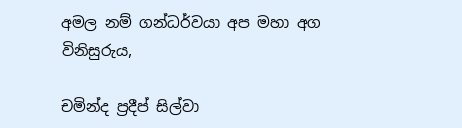අමල නම් ගන්ධර්වයා අප මහා අග විනිසුරුය,

චමින්ද ප්‍රදීප් සිල්වා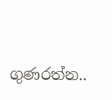ගුණරත්න..